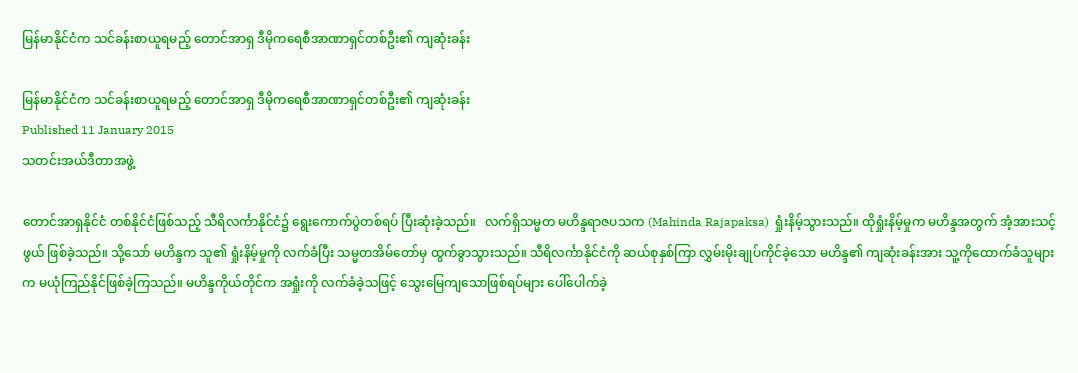မြန်မာနိုင်ငံက သင်ခန်းစာယူရမည့် တောင်အာရှ ဒီမိုကရေစီအာဏာရှင်တစ်ဦး၏ ကျဆုံးခန်း

မြန်မာနိုင်ငံက သင်ခန်းစာယူရမည့် တောင်အာရှ ဒီမိုကရေစီအာဏာရှင်တစ်ဦး၏ ကျဆုံးခန်း
Published 11 January 2015
သတင်းအယ်ဒီတာအဖွဲ့

တောင်အာရှနိုင်ငံ တစ်နိုင်ငံဖြစ်သည့် သီရိလင်္ကာနိုင်ငံ၌ ရွေးကောက်ပွဲတစ်ရပ် ပြီးဆုံးခဲ့သည်။   လက်ရှိသမ္မတ မဟိန္ဒရာဇပသက (Mahinda Rajapaksa)  ရှုံးနိမ့်သွားသည်။ ထိုရှုံးနိမ့်မှုက မဟိန္ဒအတွက် အံ့အားသင့်ဖွယ် ဖြစ်ခဲ့သည်။ သို့သော် မဟိန္ဒက သူ၏ ရှုံးနိမ့်မှုကို လက်ခံပြီး သမ္မတအိမ်တော်မှ ထွက်ခွာသွားသည်။ သီရိလင်္ကာနိုင်ငံကို ဆယ်စုနှစ်ကြာ လွှမ်းမိုးချုပ်ကိုင်ခဲ့သော မဟိန္ဒ၏ ကျဆုံးခန်းအား သူ့ကိုထောက်ခံသူများက မယုံကြည်နိုင်ဖြစ်ခဲ့ကြသည်။ မဟိန္ဒကိုယ်တိုင်က အရှုံးကို လက်ခံခဲ့သဖြင့် သွေးမြေကျသောဖြစ်ရပ်များ ပေါ်ပေါက်ခဲ့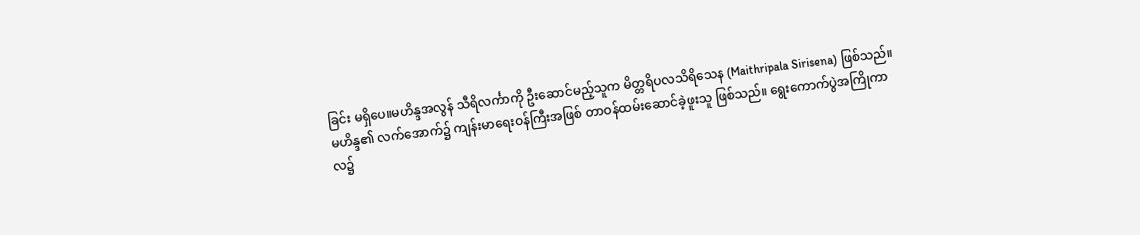ခြင်း မရှိပေ။မဟိန္ဒအလွန် သီရိလင်္ကာကို ဦးဆောင်မည့်သူက မိတ္တရိပလသိရိသေန (Maithripala Sirisena) ဖြစ်သည်။ မဟိန္ဒ၏ လက်အောက်၌ ကျန်းမာရေးဝန်ကြီးအဖြစ် တာဝန်ထမ်းဆောင်ခဲ့ဖူးသူ ဖြစ်သည်။ ရွေးကောက်ပွဲအကြိုကာလ၌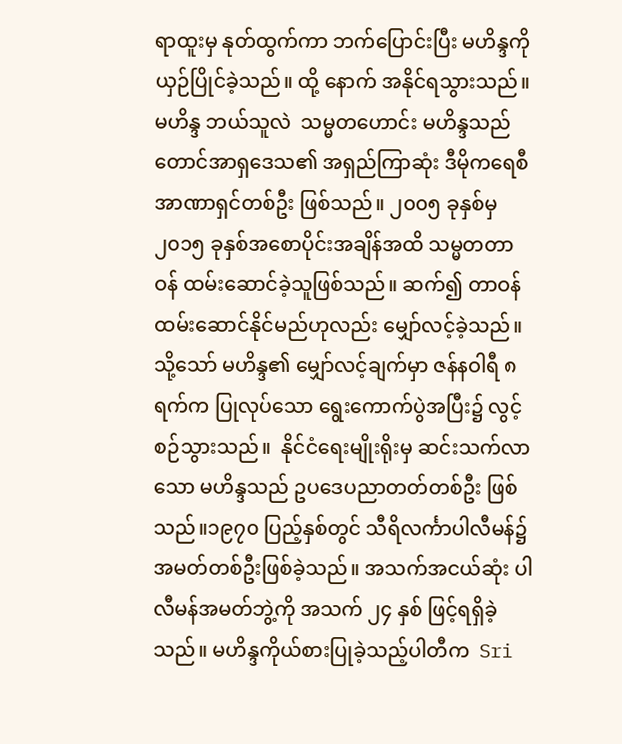ရာထူးမှ နုတ်ထွက်ကာ ဘက်ပြောင်းပြီး မဟိန္ဒကို ယှဉ်ပြိုင်ခဲ့သည်။ ထို့ နောက် အနိုင်ရသွားသည်။မဟိန္ဒ ဘယ်သူလဲ  သမ္မတဟောင်း မဟိန္ဒသည် တောင်အာရှဒေသ၏ အရှည်ကြာဆုံး ဒီမိုကရေစီအာဏာရှင်တစ်ဦး ဖြစ်သည်။ ၂၀၀၅ ခုနှစ်မှ ၂၀၁၅ ခုနှစ်အစောပိုင်းအချိန်အထိ သမ္မတတာဝန် ထမ်းဆောင်ခဲ့သူဖြစ်သည်။ ဆက်၍ တာဝန်ထမ်းဆောင်နိုင်မည်ဟုလည်း မျှော်လင့်ခဲ့သည်။သို့သော် မဟိန္ဒ၏ မျှော်လင့်ချက်မှာ ဇန်နဝါရီ ၈ ရက်က ပြုလုပ်သော ရွေးကောက်ပွဲအပြီး၌ လွင့်စဉ်သွားသည်။  နိုင်ငံရေးမျိုးရိုးမှ ဆင်းသက်လာသော မဟိန္ဒသည် ဥပဒေပညာတတ်တစ်ဦး ဖြစ်သည်။၁၉၇၀ ပြည့်နှစ်တွင် သီရိလင်္ကာပါလီမန်၌ အမတ်တစ်ဦးဖြစ်ခဲ့သည်။ အသက်အငယ်ဆုံး ပါလီမန်အမတ်ဘွဲ့ကို အသက် ၂၄ နှစ် ဖြင့်ရရှိခဲ့သည်။ မဟိန္ဒကိုယ်စားပြုခဲ့သည့်ပါတီက  Sri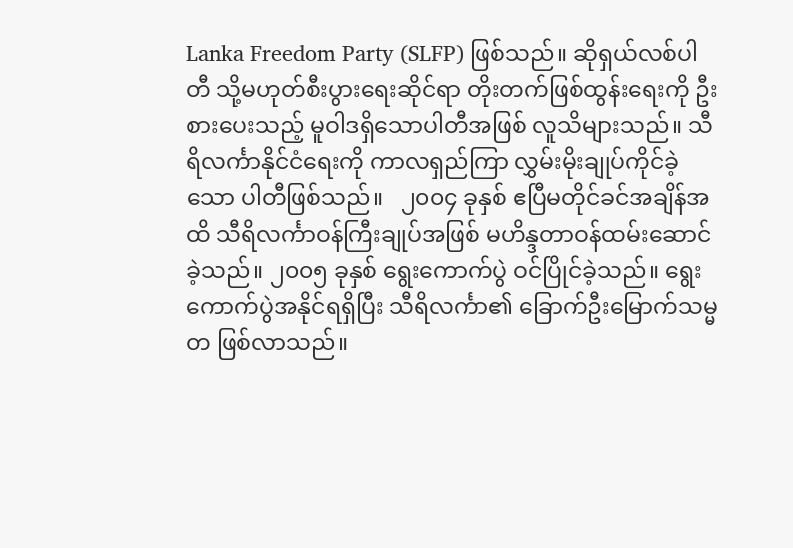Lanka Freedom Party (SLFP) ဖြစ်သည်။ ဆိုရှယ်လစ်ပါတီ သို့မဟုတ်စီးပွားရေးဆိုင်ရာ တိုးတက်ဖြစ်ထွန်းရေးကို ဦးစားပေးသည့် မူဝါဒရှိသောပါတီအဖြစ် လူသိများသည်။ သီရိလင်္ကာနိုင်ငံရေးကို ကာလရှည်ကြာ လွှမ်းမိုးချုပ်ကိုင်ခဲ့သော ပါတီဖြစ်သည်။   ၂၀၀၄ ခုနှစ် ဧပြီမတိုင်ခင်အချိန်အထိ သီရိလင်္ကာဝန်ကြီးချုပ်အဖြစ် မဟိန္ဒတာဝန်ထမ်းဆောင်ခဲ့သည်။ ၂၀၀၅ ခုနှစ် ရွေးကောက်ပွဲ ဝင်ပြိုင်ခဲ့သည်။ ရွေးကောက်ပွဲအနိုင်ရရှိပြီး သီရိလင်္ကာ၏ ခြောက်ဦးမြောက်သမ္မတ ဖြစ်လာသည်။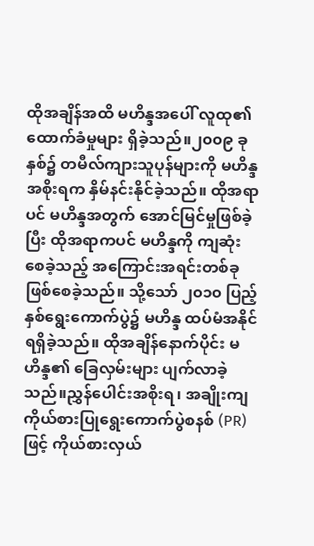ထိုအချိန်အထိ မဟိန္ဒအပေါ် လူထု၏ ထောက်ခံမှုများ ရှိခဲ့သည်။၂၀၀၉ ခုနှစ်၌ တမီလ်ကျားသူပုန်များကို မဟိန္ဒအစိုးရက နှိမ်နင်းနိုင်ခဲ့သည်။ ထိုအရာပင် မဟိန္ဒအတွက် အောင်မြင်မှုဖြစ်ခဲ့ပြီး ထိုအရာကပင် မဟိန္ဒကို ကျဆုံးစေခဲ့သည့် အကြောင်းအရင်းတစ်ခု ဖြစ်စေခဲ့သည်။ သို့သော် ၂၀၁၀ ပြည့်နှစ်ရွေးကောက်ပွဲ၌ မဟိန္ဒ ထပ်မံအနိုင်ရရှိခဲ့သည်။ ထိုအချိန်နောက်ပိုင်း မဟိန္ဒ၏ ခြေလှမ်းများ ပျက်လာခဲ့သည်။ညွှန်ပေါင်းအစိုးရ၊ အချိုးကျကိုယ်စားပြုရွေးကောက်ပွဲစနစ် (PR) ဖြင့် ကိုယ်စားလှယ်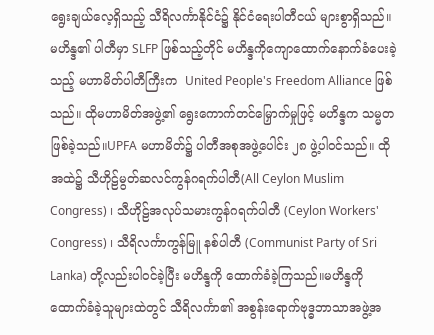ရွေးချယ်လေ့ရှိသည့် သီရိလင်္ကာနိုင်ငံ၌ နိုင်ငံရေးပါတီငယ် များစွာရှိသည်။ မဟိန္ဒ၏ ပါတီမှာ SLFP ဖြစ်သည့်တိုင် မဟိန္ဒကိုကျောထောက်နောက်ခံပေးခဲ့သည့် မဟာမိတ်ပါတီကြီးက  United People's Freedom Alliance ဖြစ်သည်။ ထိုမဟာမိတ်အဖွဲ့၏ ရွေးကောက်တင်မြှောက်မှုဖြင့် မဟိန္ဒက သမ္မတဖြစ်ခဲ့သည်။UPFA မဟာမိတ်၌ ပါတီအစုအဖွဲ့ပေါင်း ၂၈ ဖွဲ့ပါဝင်သည်။ ထိုအထဲ၌ သီဟိုဠ်မွတ်ဆလင်ကွန်ဂရက်ပါတီ(All Ceylon Muslim Congress) ၊ သီဟိုဠ်အလုပ်သမားကွန်ဂရက်ပါတီ (Ceylon Workers' Congress) ၊ သီရိလင်္ကာကွန်မြူ နစ်ပါတီ (Communist Party of Sri Lanka) တို့လည်းပါဝင်ခဲ့ပြီး မဟိန္ဒကို ထောက်ခံခဲ့ကြသည်။မဟိန္ဒကို ထောက်ခံခဲ့သူများထဲတွင် သီရိလင်္ကာ၏ အစွန်းရောက်ဗုဒ္ဓဘာသာအဖွဲ့အ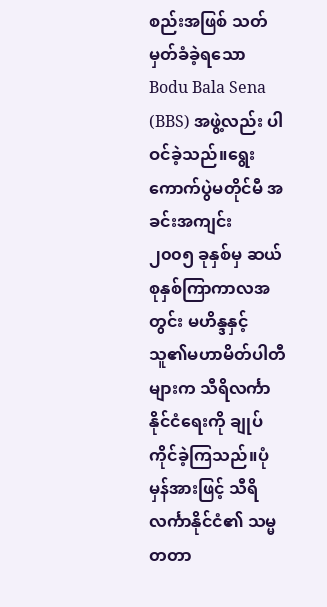စည်းအဖြစ် သတ်မှတ်ခံခဲ့ရသော Bodu Bala Sena (BBS) အဖွဲ့လည်း ပါဝင်ခဲ့သည်။ရွေးကောက်ပွဲမတိုင်မီ အခင်းအကျင်း   ၂၀၀၅ ခုနှစ်မှ ဆယ်စုနှစ်ကြာကာလအတွင်း မဟိန္ဒနှင့် သူ၏မဟာမိတ်ပါတီများက သီရိလင်္ကာနိုင်ငံရေးကို ချုပ်ကိုင်ခဲ့ကြသည်။ပုံမှန်အားဖြင့် သီရိလင်္ကာနိုင်ငံ၏ သမ္မတတာ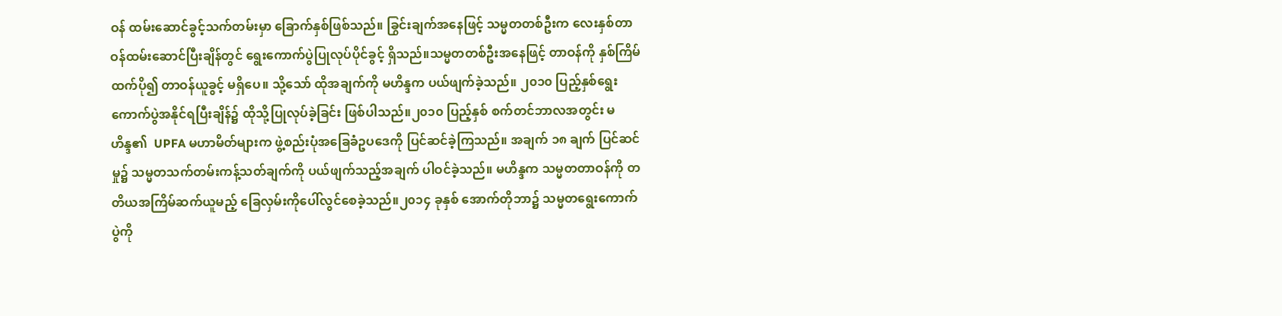ဝန် ထမ်းဆောင်ခွင့်သက်တမ်းမှာ ခြောက်နှစ်ဖြစ်သည်။ ခြွင်းချက်အနေဖြင့် သမ္မတတစ်ဦးက လေးနှစ်တာဝန်ထမ်းဆောင်ပြီးချိန်တွင် ရွေးကောက်ပွဲပြုလုပ်ပိုင်ခွင့် ရှိသည်။သမ္မတတစ်ဦးအနေဖြင့် တာဝန်ကို နှစ်ကြိမ်ထက်ပို၍ တာဝန်ယူခွင့် မရှိပေ။ သို့သော် ထိုအချက်ကို မဟိန္ဒက ပယ်ဖျက်ခဲ့သည်။ ၂၀၁၀ ပြည့်နှစ်ရွေးကောက်ပွဲအနိုင်ရပြီးချိန်၌ ထိုသို့ပြုလုပ်ခဲ့ခြင်း ဖြစ်ပါသည်။၂၀၁၀ ပြည့်နှစ် စက်တင်ဘာလအတွင်း မဟိန္ဒ၏  UPFA မဟာမိတ်များက ဖွဲ့စည်းပုံအခြေခံဥပဒေကို ပြင်ဆင်ခဲ့ကြသည်။ အချက် ၁၈ ချက် ပြင်ဆင်မှု၌ သမ္မတသက်တမ်းကန့်သတ်ချက်ကို ပယ်ဖျက်သည့်အချက် ပါဝင်ခဲ့သည်။ မဟိန္ဒက သမ္မတတာဝန်ကို တတိယအကြိမ်ဆက်ယူမည့် ခြေလှမ်းကိုပေါ်လွင်စေခဲ့သည်။၂၀၁၄ ခုနှစ် အောက်တိုဘာ၌ သမ္မတရွေးကောက်ပွဲကို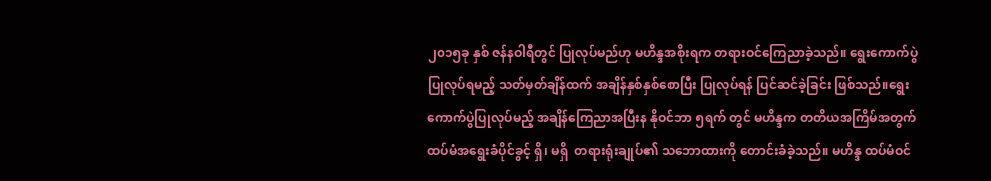၂၀၁၅ခု နှစ် ဇန်နဝါရီတွင် ပြုလုပ်မည်ဟု မဟိန္ဒအစိုးရက တရားဝင်ကြေညာခဲ့သည်။ ရွေးကောက်ပွဲ ပြုလုပ်ရမည့် သတ်မှတ်ချိန်ထက် အချိန်နှစ်နှစ်စောပြီး ပြုလုပ်ရန် ပြင်ဆင်ခဲ့ခြင်း ဖြစ်သည်။ရွေးကောက်ပွဲပြုလုပ်မည့် အချိန်ကြေညာအပြီးန နိုဝင်ဘာ ၅ရက် တွင် မဟိန္ဒက တတိယအကြိမ်အတွက် ထပ်မံအရွေးခံပိုင်ခွင့် ရှိ၊ မရှိ  တရားရုံးချုပ်၏ သဘောထားကို တောင်းခံခဲ့သည်။ မဟိန္ဒ ထပ်မံဝင်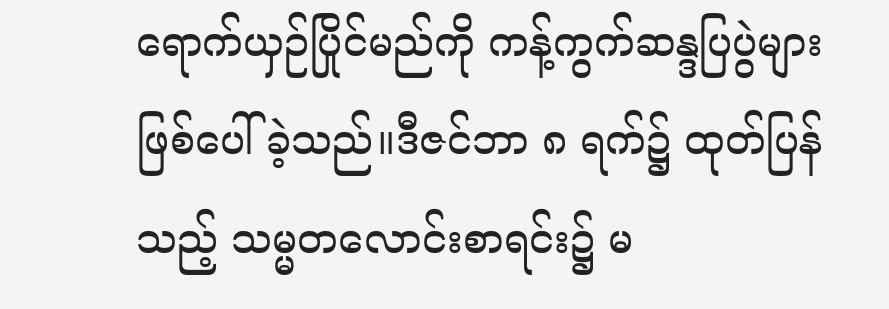ရောက်ယှဉ်ပြိုင်မည်ကို ကန့်ကွက်ဆန္ဒပြပွဲများ ဖြစ်ပေါ်ခဲ့သည်။ဒီဇင်ဘာ ၈ ရက်၌ ထုတ်ပြန်သည့် သမ္မတလောင်းစာရင်း၌ မ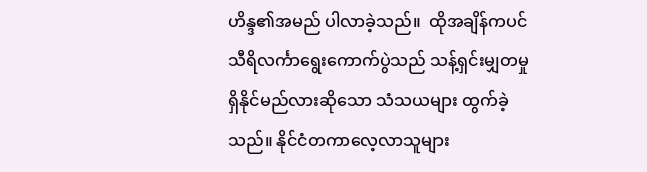ဟိန္ဒ၏အမည် ပါလာခဲ့သည်။  ထိုအချိန်ကပင် သီရိလင်္ကာရွေးကောက်ပွဲသည် သန့်ရှင်းမျှတမှု ရှိနိုင်မည်လားဆိုသော သံသယများ ထွက်ခဲ့သည်။ နိုင်ငံတကာလေ့လာသူများ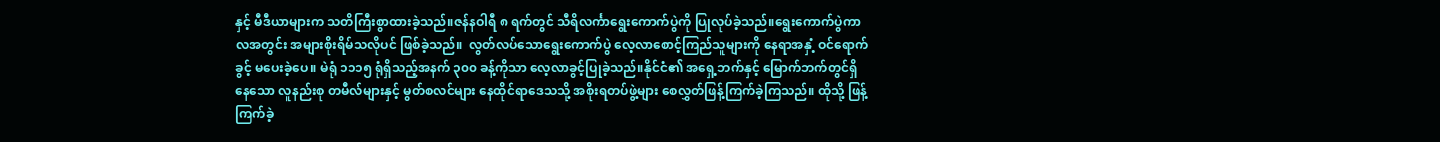နှင့် မီဒီယာများက သတိကြီးစွာထားခဲ့သည်။ဇန်နဝါရီ ၈ ရက်တွင် သီရိလင်္ကာရွေးကောက်ပွဲကို ပြုလုပ်ခဲ့သည်။ရွေးကောက်ပွဲကာလအတွင်း အများစိုးရိမ်သလိုပင် ဖြစ်ခဲ့သည်။  လွတ်လပ်သောရွေးကောက်ပွဲ လေ့လာစောင့်ကြည်သူများကို နေရာအနှံ့ ဝင်ရောက်ခွင့် မပေးခဲ့ပေ။ မဲရုံ ၁၁၁၅ ရုံရှိသည့်အနက် ၃၀၀ ခန့်ကိုသာ လေ့လာခွင့်ပြုခဲ့သည်။နိုင်ငံ၏ အရှေ့ဘက်နှင့် မြောက်ဘက်တွင်ရှိနေသော လူနည်းစု တမီလ်များနှင့် မွတ်စလင်များ နေထိုင်ရာဒေသသို့ အစိုးရတပ်ဖွဲ့များ စေလွှတ်ဖြန့်ကြက်ခဲ့ကြသည်။ ထိုသို့ ဖြန့်ကြက်ခဲ့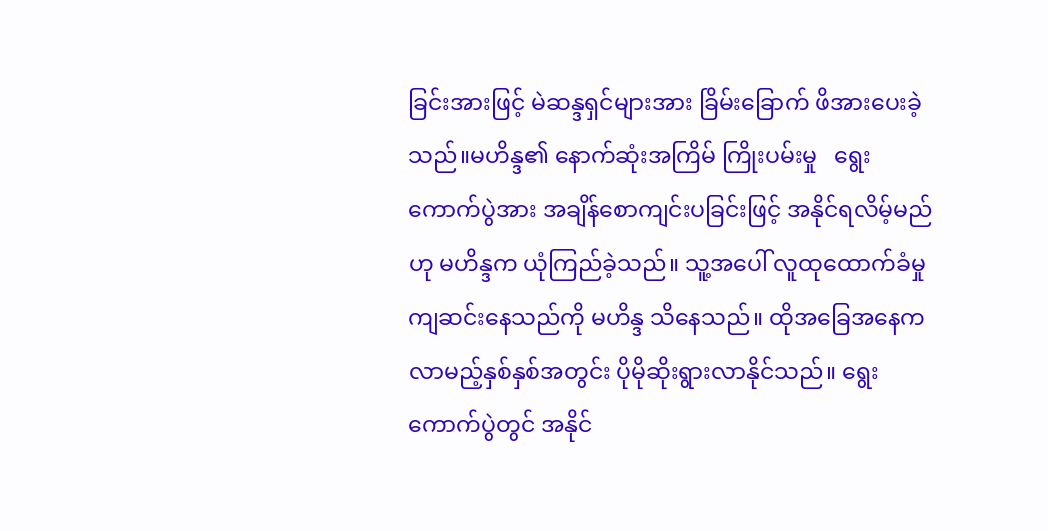ခြင်းအားဖြင့် မဲဆန္ဒရှင်များအား ခြိမ်းခြောက် ဖိအားပေးခဲ့သည်။မဟိန္ဒ၏ နောက်ဆုံးအကြိမ် ကြိုးပမ်းမှု   ရွေးကောက်ပွဲအား အချိန်စောကျင်းပခြင်းဖြင့် အနိုင်ရလိမ့်မည်ဟု မဟိန္ဒက ယုံကြည်ခဲ့သည်။ သူ့အပေါ် လူထုထောက်ခံမှု ကျဆင်းနေသည်ကို မဟိန္ဒ သိနေသည်။ ထိုအခြေအနေက လာမည့်နှစ်နှစ်အတွင်း ပိုမိုဆိုးရွားလာနိုင်သည်။ ရွေးကောက်ပွဲတွင် အနိုင်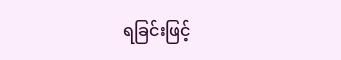ရခြင်းဖြင့်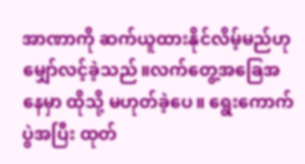အာဏာကို ဆက်ယူထားနိုင်လိမ့်မည်ဟု မျှော်လင့်ခဲ့သည်။လက်တွေ့အခြေအနေမှာ ထိုသို့ မဟုတ်ခဲ့ပေ။ ရွေးကောက်ပွဲအပြီး ထုတ်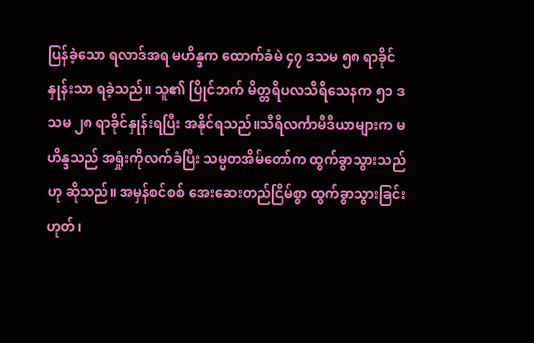ပြန်ခဲ့သော ရလာဒ်အရ မဟိန္ဒက ထောက်ခံမဲ ၄၇ ဒသမ ၅၈ ရာခိုင်နှုန်းသာ ရခဲ့သည်။ သူ၏ ပြိုင်ဘက် မိတ္တရိပလသိရိသေနက ၅၁ ဒသမ ၂၈ ရာခိုင်နှုန်းရပြီး အနိုင်ရသည်။သီရိလင်္ကာမီဒီယာများက မဟိန္ဒသည် အရှုံးကိုလက်ခံပြီး သမ္မတအိမ်တော်က ထွက်ခွာသွားသည်ဟု ဆိုသည်။ အမှန်စင်စစ် အေးဆေးတည်ငြိမ်စွာ ထွက်ခွာသွားခြင်း ဟုတ်၊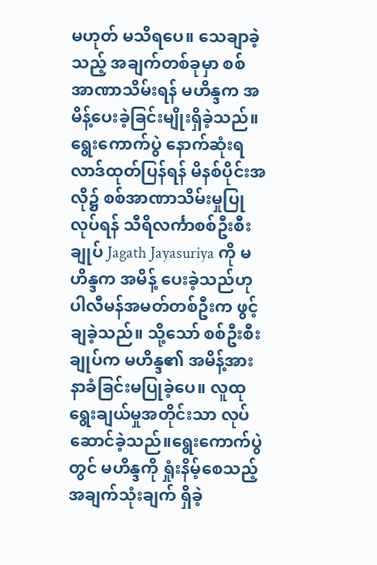မဟုတ် မသိရပေ။ သေချာခဲ့သည့် အချက်တစ်ခုမှာ စစ်အာဏာသိမ်းရန် မဟိန္ဒက အမိန့်ပေးခဲ့ခြင်းမျိုးရှိခဲ့သည်။ရွေးကောက်ပွဲ နောက်ဆုံးရလာဒ်ထုတ်ပြန်ရန် မိနစ်ပိုင်းအလို၌ စစ်အာဏာသိမ်းမှုပြုလုပ်ရန် သီရိလင်္ကာစစ်ဦးစီးချုပ် Jagath Jayasuriya ကို မဟိန္ဒက အမိန့် ပေးခဲ့သည်ဟု ပါလီမန်အမတ်တစ်ဦးက ဖွင့်ချခဲ့သည်။ သို့သော် စစ်ဦးစီးချုပ်က မဟိန္ဒ၏ အမိန့်အား နာခံခြင်းမပြုခဲ့ပေ။ လူထုရွေးချယ်မှုအတိုင်းသာ လုပ်ဆောင်ခဲ့သည်။ရွေးကောက်ပွဲတွင် မဟိန္ဒကို ရှုံးနိမ့်စေသည့်အချက်သုံးချက် ရှိခဲ့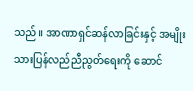သည်။ အာဏာရှင်ဆန်လာခြင်းနှင့် အမျိုးသားပြန်လည်ညီညွတ်ရေးကို ဆောင်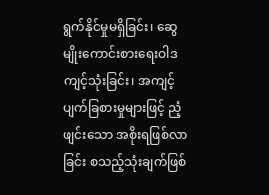ရွက်နိုင်မှုမရှိခြင်း၊ ဆွေမျိုးကောင်းစားရေးဝါဒ ကျင့်သုံးခြင်း၊ အကျင့်ပျက်ခြစားမှုများဖြင့် ညံ့ဖျင်းသော အစိုးရဖြစ်လာခြင်း စသည့်သုံးချက်ဖြစ်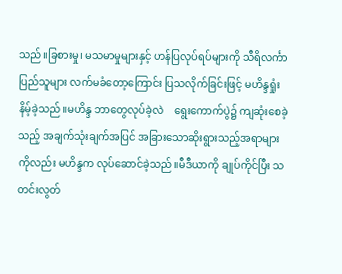သည်။ခြစားမှု၊ မသမာမှုများနှင့် ဟန်ပြလုပ်ရပ်များကို သီရိလင်္ကာပြည်သူများ လက်မခံတော့ကြောင်း ပြသလိုက်ခြင်းဖြင့် မဟိန္ဒရှုံးနိမ့်ခဲ့သည်။မဟိန္ဒ ဘာတွေလုပ်ခဲ့လဲ    ရွေးကောက်ပွဲ၌ ကျဆုံးစေခဲ့သည့် အချက်သုံးချက်အပြင် အခြားသောဆိုးရွားသည့်အရာများကိုလည်း မဟိန္ဒက လုပ်ဆောင်ခဲ့သည်။မီဒီယာကို ချုပ်ကိုင်ပြီး သတင်းလွတ်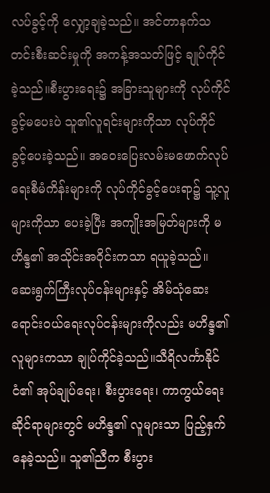လပ်ခွင့်ကို လျှော့ချခဲ့သည်။ အင်တာနက်သတင်းစီးဆင်းမှုကို အကန့်အသတ်ဖြင့် ချုပ်ကိုင်ခဲ့သည်။စီးပွားရေး၌ အခြားသူများကို လုပ်ကိုင်ခွင့်မပေးပဲ သူ၏လူရင်းများကိုသာ လုပ်ကိုင်ခွင့်ပေးခဲ့သည်။ အဝေးပြေးလမ်းမဖောက်လုပ်ရေးစီမံကိန်းများကို လုပ်ကိုင်ခွင့်ပေးရာ၌ သူ့လူများကိုသာ ပေးခဲ့ပြီး အကျိုးအမြတ်များကို မဟိန္ဒ၏ အသိုင်းအဝိုင်းကသာ ရယူခဲ့သည်။ ဆေးရွက်ကြီးလုပ်ငန်းများနှင့် အိမ်သုံဆေးရောင်းဝယ်ရေးလုပ်ငန်းများကိုလည်း မဟိန္ဒ၏လူများကသာ ချုပ်ကိုင်ခဲ့သည်။သီရိလင်္ကာနိုင်ငံ၏ အုပ်ချုပ်ရေး၊ စီးပွားရေး၊ ကာကွယ်ရေးဆိုင်ရာများတွင် မဟိန္ဒ၏ လူများသာ ပြည့်နှက်နေခဲ့သည်။ သူ၏ညီက စီးပွား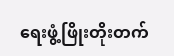ရေးဖွံ့ဖြိုးတိုးတက်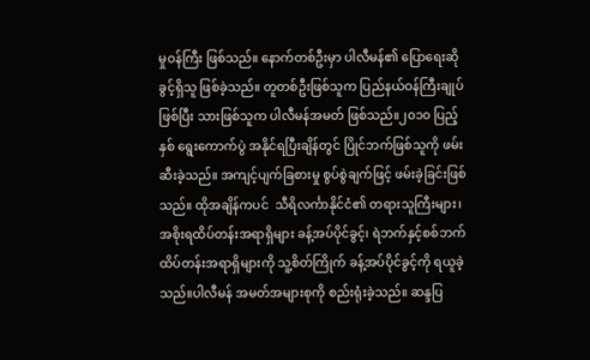မှုဝန်ကြီး ဖြစ်သည်။ နောက်တစ်ဦးမှာ ပါလီမန်၏ ပြောရေးဆိုခွင့်ရှိသူ ဖြစ်ခဲ့သည်။ တူတစ်ဦးဖြစ်သူက ပြည်နယ်ဝန်ကြီးချုပ်ဖြစ်ပြီး သားဖြစ်သူက ပါလီမန်အမတ် ဖြစ်သည်။၂၀၁၀ ပြည့်နှစ် ရွေးကောက်ပွဲ အနိုင်ရပြီးချိန်တွင် ပြိုင်ဘက်ဖြစ်သူကို ဖမ်းဆီးခဲ့သည်။ အကျင့်ပျက်ခြစားမှု စွပ်စွဲချက်ဖြင့် ဖမ်းခဲ့ခြင်းဖြစ်သည်။ ထိုအချိန်ကပင်  သီရိလင်္ကာနိုင်ငံ၏ တရားသူကြီးများ၊ အစိုးရထိပ်တန်းအရာရှိများ ခန့်အပ်ပိုင်ခွင့်၊ ရဲဘက်နှင့်စစ်ဘက် ထိပ်တန်းအရာရှိများကို သူ့စိတ်ကြိုက် ခန့်အပ်ပိုင်ခွင့်ကို ရယူခဲ့သည်။ပါလီမန် အမတ်အများစုကို စည်းရုံးခဲ့သည်။ ဆန္ဒပြ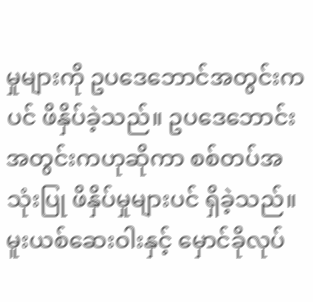မှုများကို ဥပဒေဘောင်အတွင်းကပင် ဖိနှိပ်ခဲ့သည်။ ဥပဒေဘောင်းအတွင်းကဟုဆိုကာ စစ်တပ်အသုံးပြု ဖိနှိပ်မှုများပင် ရှိခဲ့သည်။ မူးယစ်ဆေးဝါးနှင့် မှောင်ခိုလုပ်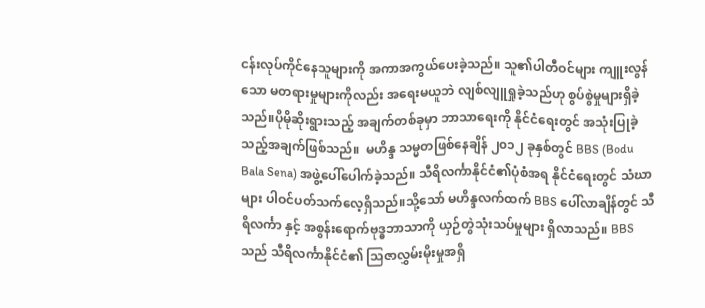ငန်းလုပ်ကိုင်နေသူများကို အကာအကွယ်ပေးခဲ့သည်။ သူ၏ပါတီဝင်များ ကျူးလွန်သော မတရားမှုများကိုလည်း အရေးမယူဘဲ လျစ်လျူရှုခဲ့သည်ဟု စွပ်စွဲမှုများရှိခဲ့သည်။ပိုမိုဆိုးရွားသည့် အချက်တစ်ခုမှာ ဘာသာရေးကို နိုင်ငံရေးတွင် အသုံးပြုခဲ့သည့်အချက်ဖြစ်သည်။  မဟိန္ဒ သမ္မတဖြစ်နေချိန် ၂၀၁၂ ခုနှစ်တွင် BBS (Bodu Bala Sena) အဖွဲ့ပေါ်ပေါက်ခဲ့သည်။ သီရိလင်္ကာနိုင်ငံ၏ပုံစံအရ နိုင်ငံရေးတွင် သံဃာများ ပါဝင်ပတ်သက်လေ့ရှိသည်။သို့သော် မဟိန္ဒလက်ထက် BBS ပေါ်လာချိန်တွင် သီရိလင်္ကာ နှင့် အစွန်းရောက်ဗုဒ္ဓဘာသာကို ယှဉ်တွဲသုံးသပ်မှုများ ရှိလာသည်။ BBS သည် သီရိလင်္ကာနိုင်ငံ၏ သြဇာလွှမ်းမိုးမှုအရှိ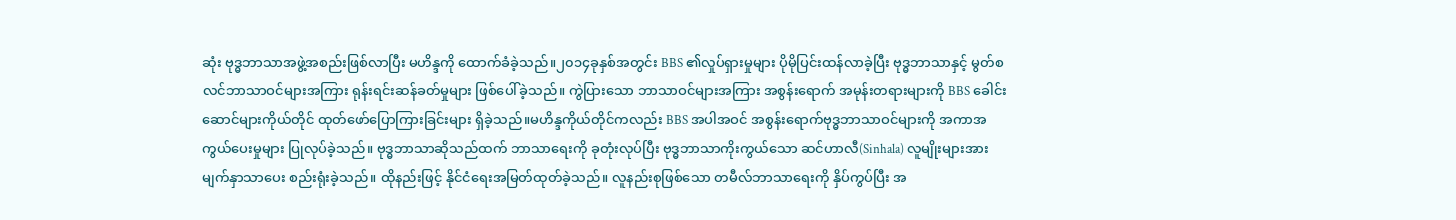ဆုံး ဗုဒ္ဓဘာသာအဖွဲ့အစည်းဖြစ်လာပြီး မဟိန္ဒကို ထောက်ခံခဲ့သည်။၂၀၁၄ခုနှစ်အတွင်း BBS ၏လှုပ်ရှားမှုများ ပိုမိုပြင်းထန်လာခဲ့ပြီး ဗုဒ္ဓဘာသာနှင့် မွတ်စလင်ဘာသာဝင်များအကြား ရုန်းရင်းဆန်ခတ်မှုများ ဖြစ်ပေါ်ခဲ့သည်။ ကွဲပြားသော ဘာသာဝင်များအကြား အစွန်းရောက် အမုန်းတရားများကို BBS ခေါင်းဆောင်များကိုယ်တိုင် ထုတ်ဖော်ပြောကြားခြင်းများ ရှိခဲ့သည်။မဟိန္ဒကိုယ်တိုင်ကလည်း BBS အပါအဝင် အစွန်းရောက်ဗုဒ္ဓဘာသာဝင်များကို အကာအကွယ်ပေးမှုများ ပြုလုပ်ခဲ့သည်။ ဗုဒ္ဓဘာသာဆိုသည်ထက် ဘာသာရေးကို ခုတုံးလုပ်ပြီး ဗုဒ္ဓဘာသာကိုးကွယ်သော ဆင်ဟာလီ(Sinhala) လူမျိုးများအား မျက်နှာသာပေး စည်းရုံးခဲ့သည်။ ထိုနည်းဖြင့် နိုင်ငံရေးအမြတ်ထုတ်ခဲ့သည်။ လူနည်းစုဖြစ်သော တမီလ်ဘာသာရေးကို နှိပ်ကွပ်ပြီး အ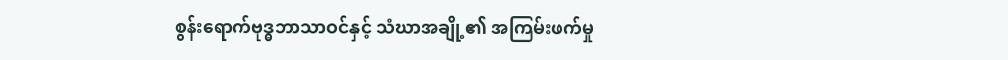စွန်းရောက်ဗုဒ္ဓဘာသာဝင်နှင့် သံဃာအချို့၏ အကြမ်းဖက်မှု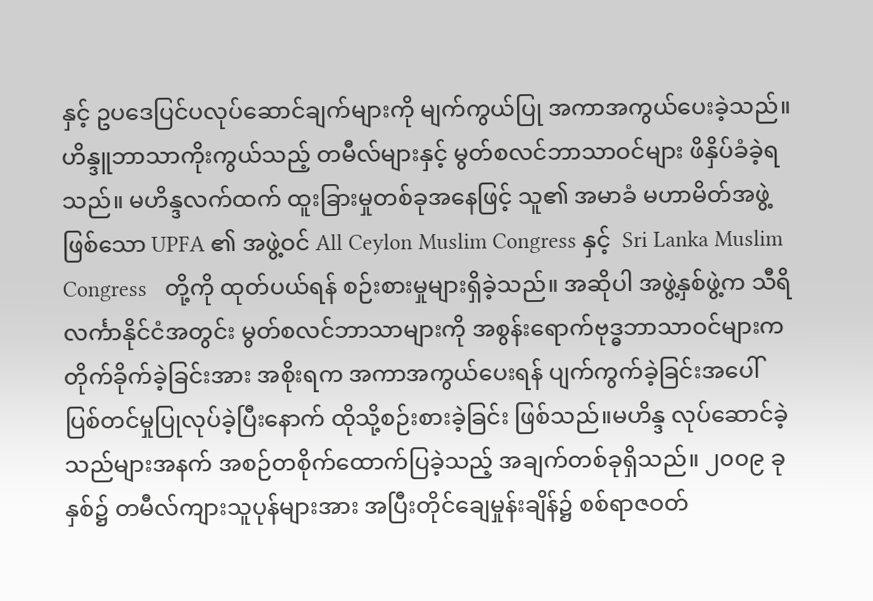နှင့် ဥပဒေပြင်ပလုပ်ဆောင်ချက်များကို မျက်ကွယ်ပြု အကာအကွယ်ပေးခဲ့သည်။ဟိန္ဒူဘာသာကိုးကွယ်သည့် တမီလ်များနှင့် မွတ်စလင်ဘာသာဝင်များ ဖိနှိပ်ခံခဲ့ရသည်။ မဟိန္ဒလက်ထက် ထူးခြားမှုတစ်ခုအနေဖြင့် သူ၏ အမာခံ မဟာမိတ်အဖွဲ့ဖြစ်သော UPFA ၏ အဖွဲ့ဝင် All Ceylon Muslim Congress နှင့်  Sri Lanka Muslim Congress   တို့ကို ထုတ်ပယ်ရန် စဉ်းစားမှုများရှိခဲ့သည်။ အဆိုပါ အဖွဲ့နှစ်ဖွဲ့က သီရိ လင်္ကာနိုင်ငံအတွင်း မွတ်စလင်ဘာသာများကို အစွန်းရောက်ဗုဒ္ဓဘာသာဝင်များက တိုက်ခိုက်ခဲ့ခြင်းအား အစိုးရက အကာအကွယ်ပေးရန် ပျက်ကွက်ခဲ့ခြင်းအပေါ် ပြစ်တင်မှုပြုလုပ်ခဲ့ပြီးနောက် ထိုသို့စဉ်းစားခဲ့ခြင်း ဖြစ်သည်။မဟိန္ဒ လုပ်ဆောင်ခဲ့သည်များအနက် အစဉ်တစိုက်ထောက်ပြခဲ့သည့် အချက်တစ်ခုရှိသည်။ ၂၀၀၉ ခုနှစ်၌ တမီလ်ကျားသူပုန်များအား အပြီးတိုင်ချေမှုန်းချိန်၌ စစ်ရာဇဝတ်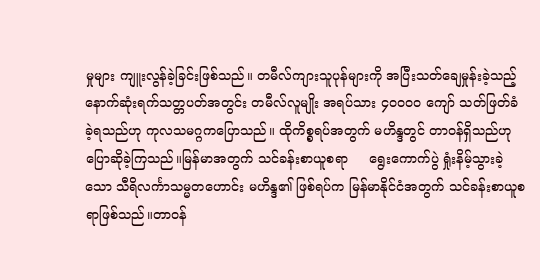မှုများ ကျူးလွန်ခဲ့ခြင်းဖြစ်သည်။ တမီလ်ကျားသူပုန်များကို အပြီးသတ်ချေမှုန်းခဲ့သည့် နောက်ဆုံးရက်သတ္တပတ်အတွင်း တမီလ်လူမျိုး အရပ်သား ၄၀၀၀၀ ကျော် သတ်ဖြတ်ခံခဲ့ရသည်ဟု ကုလသမဂ္ဂကပြောသည်။ ထိုကိစ္စရပ်အတွက် မဟိန္ဒတွင် တာဝန်ရှိသည်ဟု ပြောဆိုခဲ့ကြသည်။မြန်မာအတွက် သင်ခန်းစာယူစရာ     ရွေးကောက်ပွဲ ရှုံးနိမ့်သွားခဲ့သော သီရိလင်္ကာသမ္မတဟောင်း မဟိန္ဒ၏ ဖြစ်ရပ်က မြန်မာနိုင်ငံအတွက် သင်ခန်းစာယူစရာဖြစ်သည်။တာဝန်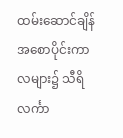ထမ်းဆောင်ချိန် အစောပိုင်းကာလများ၌ သီရိလင်္ကာ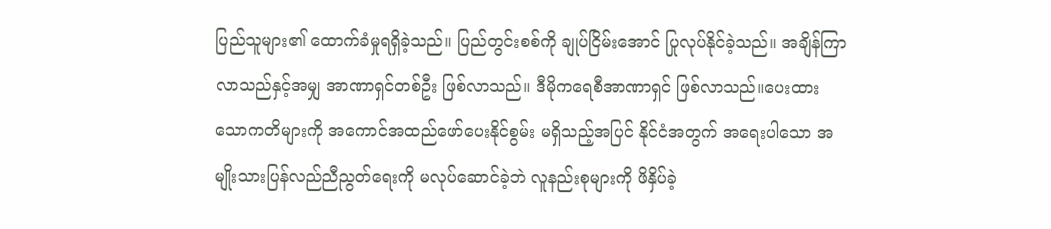ပြည်သူများ၏ ထောက်ခံမှုရရှိခဲ့သည်။ ပြည်တွင်းစစ်ကို ချုပ်ငြိမ်းအောင် ပြုလုပ်နိုင်ခဲ့သည်။ အချိန်ကြာလာသည်နှင့်အမျှ အာဏာရှင်တစ်ဦး ဖြစ်လာသည်။ ဒီမိုကရေစီအာဏာရှင် ဖြစ်လာသည်။ပေးထားသောကတိများကို အကောင်အထည်ဖော်ပေးနိုင်စွမ်း မရှိသည့်အပြင် နိုင်ငံအတွက် အရေးပါသော အမျိုးသားပြန်လည်ညီညွတ်ရေးကို မလုပ်ဆောင်ခဲ့ဘဲ လူနည်းစုများကို ဖိနှိပ်ခဲ့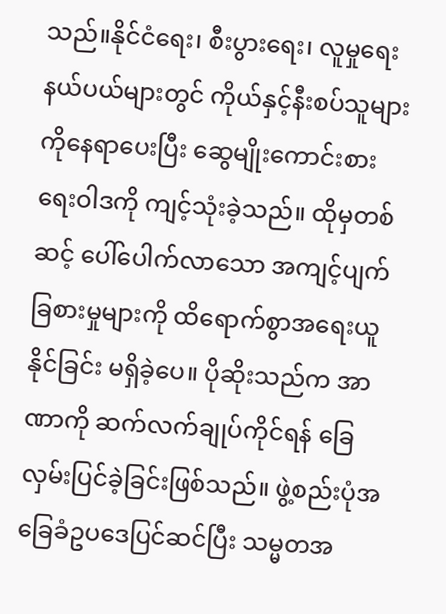သည်။နိုင်ငံရေး၊ စီးပွားရေး၊ လူမှုရေးနယ်ပယ်များတွင် ကိုယ်နှင့်နီးစပ်သူများကိုနေရာပေးပြီး ဆွေမျိုးကောင်းစားရေးဝါဒကို ကျင့်သုံးခဲ့သည်။ ထိုမှတစ်ဆင့် ပေါ်ပေါက်လာသော အကျင့်ပျက်ခြစားမှုများကို ထိရောက်စွာအရေးယူနိုင်ခြင်း မရှိခဲ့ပေ။ ပိုဆိုးသည်က အာဏာကို ဆက်လက်ချုပ်ကိုင်ရန် ခြေလှမ်းပြင်ခဲ့ခြင်းဖြစ်သည်။ ဖွဲ့စည်းပုံအခြေခံဥပဒေပြင်ဆင်ပြီး သမ္မတအ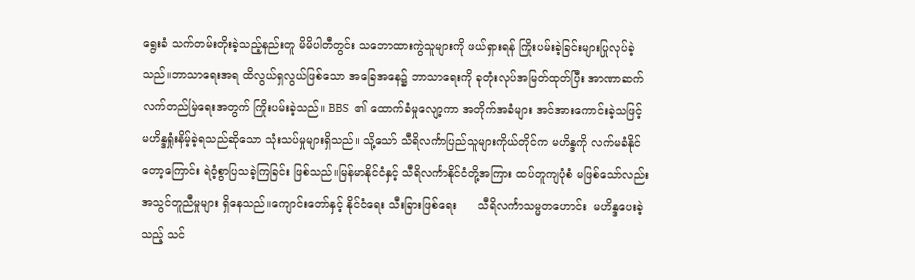ရွေးခံ သက်တမ်းတိုးခဲ့သည့်နည်းတူ မိမိပါတီတွင်း သဘောထားကွဲသူများကို ဖယ်ရှားရန် ကြိုးပမ်းခဲ့ခြင်းများပြုလုပ်ခဲ့သည်။ဘာသာရေးအရ ထိလွယ်ရှလွယ်ဖြစ်သော အခြေအနေ၌ ဘာသာရေးကို ခုတုံးလုပ်အမြတ်ထုတ်ပြီး အာဏာဆက်လက်တည်မြဲရေးအတွက် ကြိုးပမ်းခဲ့သည်။ BBS  ၏ ထောက်ခံမှုလျော့ကာ အတိုက်အခံများ အင်အားကောင်းခဲ့သဖြင့် မဟိန္ဒရှုံးနိမ့်ခဲ့ရသည်ဆိုသော သုံးသပ်မှုများရှိသည်။ သို့သော် သီရိလင်္ကာပြည်သူများကိုယ်တိုင်က မဟိန္ဒကို လက်မခံနိုင်တော့ကြောင်း ရဲဝံ့စွာပြသခဲ့ကြခြင်း ဖြစ်သည်။မြန်မာနိုင်ငံနှင့် သီရိလင်္ကာနိုင်ငံတို့အကြား ထပ်တူကျပုံစံ မဖြစ်သော်လည်း အသွင်တူညီမှုများ ရှိနေသည်။ကျောင်းတော်နှင့် နိုင်ငံရေး သီးခြားဖြစ်ရေး      သီရိလင်္ကာသမ္မတဟောင်း  မဟိန္ဒပေးခဲ့သည့် သင်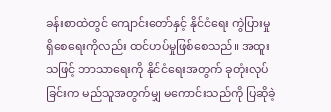ခန်းစာထဲတွင် ကျောင်းတော်နှင့် နိုင်ငံရေး ကွဲပြားမှုရှိစေရေးကိုလည်း ထင်ဟပ်မှုဖြစ်စေသည်။ အထူးသဖြင့် ဘာသာရေးကို နိုင်ငံရေးအတွက် ခုတုံးလုပ်ခြင်းက မည်သူအတွက်မျှ မကောင်းသည်ကို ပြဆိုခဲ့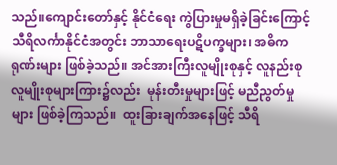သည်။ကျောင်းတော်နှင့် နိုင်ငံရေး ကွဲပြားမှုမရှိခဲ့ခြင်းကြောင့် သီရိလင်္ကာနိုင်ငံအတွင်း ဘာသာရေးပဋိပက္ခများ၊ အဓိကရုဏ်းများ ဖြစ်ခဲ့သည်။ အင်အားကြီးလူမျိုးစုနှင့် လူနည်းစုလူမျိုးစုများကြား၌လည်း  မုန်းတီးမှုများဖြင့် မညီညွတ်မှုများ ဖြစ်ခဲ့ကြသည်။  ထူးခြားချက်အနေဖြင့် သီရိ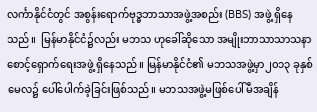လင်္ကာနိုင်ငံတွင် အစွန်းရောက်ဗုဒ္ဓဘာသာအဖွဲ့အစည်း (BBS) အဖွဲ့ ရှိနေသည်။  မြန်မာနိုင်ငံ၌လည်း မဘသ ဟုခေါ်ဆိုသော အမျိုးဘာသာသာသနာစောင့်ရှောက်ရေးအဖွဲ့ ရှိနေသည်။ မြန်မာနိုင်ငံ၏ မဘသအဖွဲ့မှာ၂၀၁၃ ခုနှစ်မေလ၌ ပေါ်ပေါက်ခဲ့ခြင်းဖြစ်သည်။ မဘသအဖွဲ့မဖြစ်ပေါ်မီအချိန်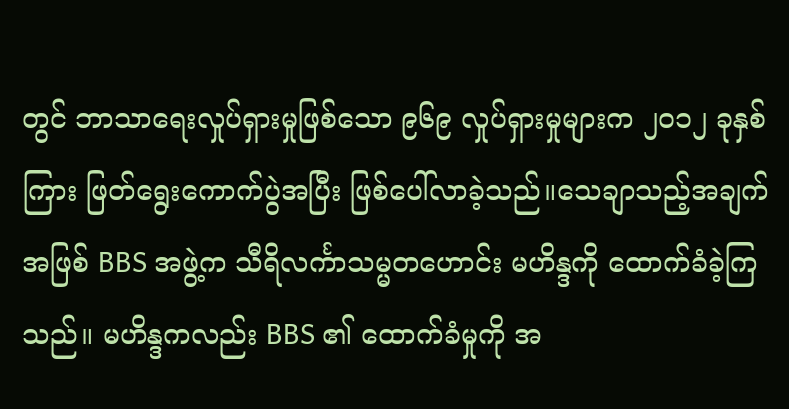တွင် ဘာသာရေးလှုပ်ရှားမှုဖြစ်သော ၉၆၉ လှုပ်ရှားမှုများက ၂၀၁၂ ခုနှစ်ကြား ဖြတ်ရွေးကောက်ပွဲအပြီး ဖြစ်ပေါ်လာခဲ့သည်။သေချာသည့်အချက်အဖြစ် BBS အဖွဲ့က သီရိလင်္ကာသမ္မတဟောင်း မဟိန္ဒကို ထောက်ခံခဲ့ကြသည်။ မဟိန္ဒကလည်း BBS ၏ ထောက်ခံမှုကို အ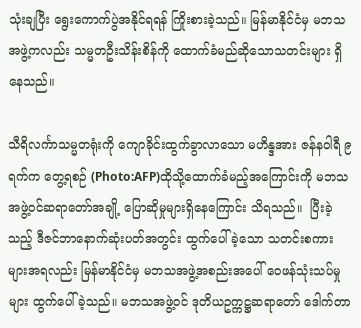သုံးချပြီး ရွေးကောက်ပွဲအနိုင်ရရန် ကြိုးစားခဲ့သည်။ မြန်မာနိုင်ငံမှ မဘသအဖွဲ့ကလည်း သမ္မတဦးသိန်းစိန်ကို ထောက်ခံမည်ဆိုသောသတင်းများ ရှိနေသည်။

သီရိလင်္ကာသမ္မတရုံးကို ကျောခိုင်းထွက်ခွာလာသော မဟိန္ဒအား ဇန်နဝါရီ ၉ ရက်က တွေ့ရစဉ် (Photo:AFP)ထိုသို့ထောက်ခံမည့်အကြောင်းကို မဘသအဖွဲ့ဝင်ဆရာတော်အချို့ ပြောဆိုမှုများရှိနေကြောင်း သိရသည်။  ပြီးခဲ့သည့် ဒီဇင်ဘာနောက်ဆုံးပတ်အတွင်း ထွက်ပေါ်ခဲ့သော သတင်းစကားများအရလည်း မြန်မာနိုင်ငံမှ မဘသအဖွဲ့အစည်းအပေါ် ဝေဖန်သုံးသပ်မှုများ ထွက်ပေါ်ခဲ့သည်။ မဘသအဖွဲ့ဝင် ဒုတိယဥက္ကဋ္ဌဆရာတော် ဒေါက်တာ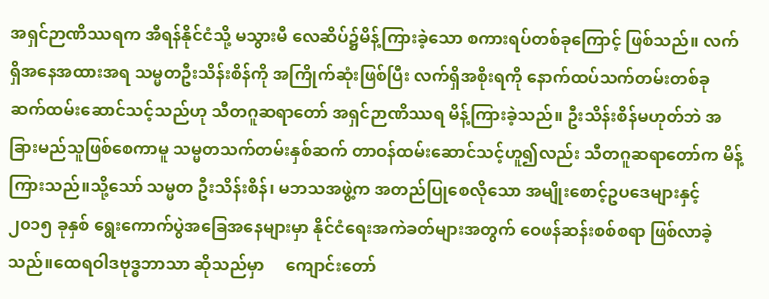အရှင်ဉာဏိဿရက အီရန်နိုင်ငံသို့ မသွားမီ လေဆိပ်၌မိန့်ကြားခဲ့သော စကားရပ်တစ်ခုကြောင့် ဖြစ်သည်။ လက်ရှိအနေအထားအရ သမ္မတဦးသိန်းစိန်ကို အကြိုက်ဆုံးဖြစ်ပြီး လက်ရှိအစိုးရကို နောက်ထပ်သက်တမ်းတစ်ခု ဆက်ထမ်းဆောင်သင့်သည်ဟု သီတဂူဆရာတော် အရှင်ဉာဏိဿရ မိန့်ကြားခဲ့သည်။ ဦးသိန်းစိန်မဟုတ်ဘဲ အခြားမည်သူဖြစ်စေကာမူ သမ္မတသက်တမ်းနှစ်ဆက် တာဝန်ထမ်းဆောင်သင့်ဟူ၍လည်း သီတဂူဆရာတော်က မိန့်ကြားသည်။သို့သော် သမ္မတ ဦးသိန်းစိန်၊ မဘသအဖွဲ့က အတည်ပြုစေလိုသော အမျိုးစောင့်ဥပဒေများနှင့် ၂၀၁၅ ခုနှစ် ရွေးကောက်ပွဲအခြေအနေများမှာ နိုင်ငံရေးအကဲခတ်များအတွက် ဝေဖန်ဆန်းစစ်စရာ ဖြစ်လာခဲ့သည်။ထေရဝါဒဗုဒ္ဓဘာသာ ဆိုသည်မှာ     ကျောင်းတော်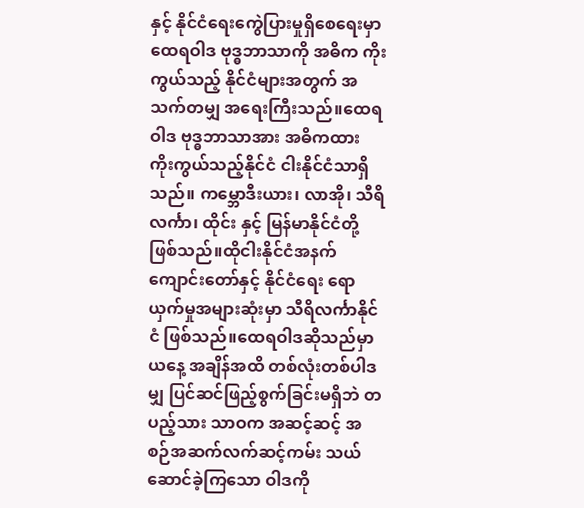နှင့် နိုင်ငံရေးကွေဲပြားမှုရှိစေရေးမှာ ထေရဝါဒ ဗုဒ္ဓဘာသာကို အဓိက ကိုးကွယ်သည့် နိုင်ငံများအတွက် အသက်တမျှ အရေးကြီးသည်။ထေရဝါဒ ဗုဒ္ဓဘာသာအား အဓိကထား ကိုးကွယ်သည့်နိုင်ငံ ငါးနိုင်ငံသာရှိသည်။ ကမ္ဘောဒီးယား၊ လာအို၊ သီရိလင်္ကာ၊ ထိုင်း နှင့် မြန်မာနိုင်ငံတို့ ဖြစ်သည်။ထိုငါးနိုင်ငံအနက် ကျောင်းတော်နှင့် နိုင်ငံရေး ရောယှက်မှုအများဆုံးမှာ သီရိလင်္ကာနိုင်ငံ ဖြစ်သည်။ထေရဝါဒဆိုသည်မှာ ယနေ့ အချိန်အထိ တစ်လုံးတစ်ပါဒမျှ ပြင်ဆင်ဖြည့်စွက်ခြင်းမရှိဘဲ တပည့်သား သာဝက အဆင့်ဆင့် အစဉ်အဆက်လက်ဆင့်ကမ်း သယ်ဆောင်ခဲ့ကြသော ဝါဒကို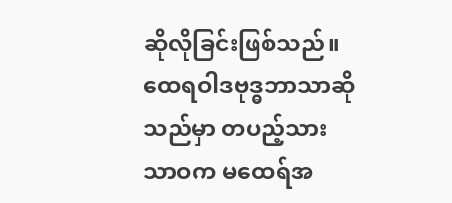ဆိုလိုခြင်းဖြစ်သည်။ ထေရဝါဒဗုဒ္ဓဘာသာဆိုသည်မှာ တပည့်သား သာဝက မထေရ်အ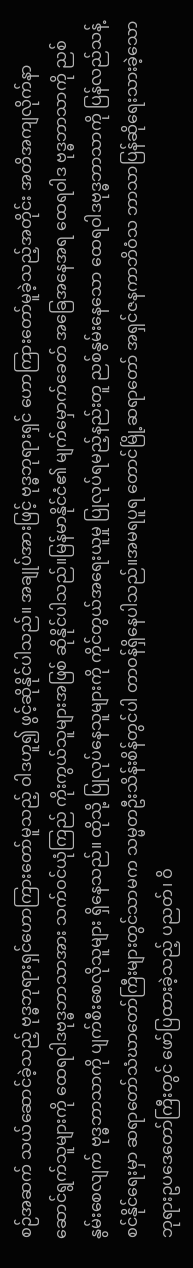စဉ်အဆက် သယ်ဆောင်ခဲ့သည့် ဗုဒ္ဓဘုရားရှင်ဟောကြားတော်မူသည့် ဝါဒဟူ၍ ဖွင့်ဆိုနိုင်ပါသည်။ အချုပ်အားဖြင့် ဗုဒ္ဓဘုရားရှင် ဟောကြားတော်မူခဲ့သည့်အတိုင်း အတိအကျလိုက်နာ ဆောင်ရွက်သူများကို ထေရဝါဒဗုဒ္ဓဘာသာအား သက်ဝင်ယုံကြည် ကိုးကွယ်သူများအဖြစ် ဆိုနိုင်ပါသည်။မြန်မာနိုင်ငံ၏ မျက်မှောက်ခေတ် အခြေအနေအရ ထေရဝါဒ ဗုဒ္ဓဘာသာကို ညစ်နွမ်းစေလျက် ဗုဒ္ဓဘာသာကို ပျက်စီးစေလိုသူများ ရှိနေသည်။ ထိုသို့ ပြုလုပ်နေသူများကို ကိုင်တွယ်အရေးယူမှု ပြုလုပ်ရမည့်နည်းတူ ညစ်နွမ်းနေသော ထေရဝါဒဗုဒ္ဓဘာသာကို ပြန်လည်သန့်စင်နိုင်ရေးမှာ ဆရာတော်သံဃာတော်ကြီးများတွင်သာမက သမ္မတဦးသိန်းစိန်တွင်ပါ တာဝန်ရှိနေပါသည်။အမရပူရ တောင်မြို့ဆရာတော် အရှင်ဇနကာဘိဝံသ ဘာသာပြန်ဆိုရေးသားခဲ့သော ဘုရားဥပဒေတော်ကြီးတွင် ဖော်ပြထားခဲ့သည့် ပညတ်၊ ဝိ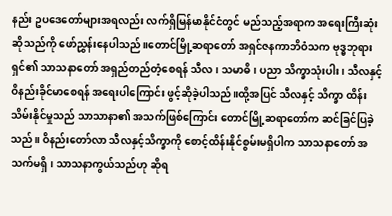နည်း ဥပဒေတော်များအရလည်း လက်ရှိမြန်မာနိုင်ငံတွင် မည်သည့်အရာက အရေးကြီးဆုံးဆိုသည်ကို ဖော်ညွှန်းနေပါသည်။တောင်မြို့ဆရာတော် အရှင်ဇနကာဘိဝံသက ဗုဒ္ဓဘုရားရှင်၏ သာသနာတော် အရှည်တည်တံ့စေရန် သီလ၊ သမာဓိ၊ ပညာ သိက္ခာသုံးပါး၊ သီလနှင့် ဝိနည်းခိုင်မာစေရန် အရေးပါကြောင်း ဖွင့်ဆိုခဲ့ပါသည်။ထို့အပြင် သီလနှင့် သိက္ခာ ထိန်းသိမ်းနိုင်မှုသည် သာသာနာ၏ အသက်ဖြစ်ကြောင်း တောင်မြို့ဆရာတော်က ဆင်ခြင်ပြခဲ့သည်။ ဝိနည်းတော်လာ သီလနှင့်သိက္ခာကို စောင့်ထိန်းနိုင်စွမ်းမရှိပါက သာသနာတော် အသက်မရှိ၊ သာသနာကွယ်သည်ဟု ဆိုရ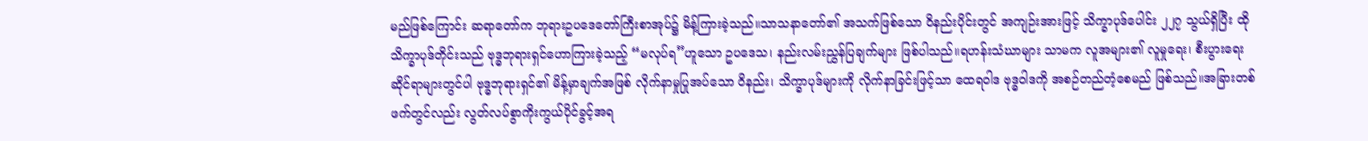မည်ဖြစ်ကြောင်း ဆရာတော်က ဘုရားဥပဒေတော်ကြီးစာအုပ်၌ မိန့်ကြားခဲ့သည်။သာသနာတော်၏ အသက်ဖြစ်သော ဝိနည်းပိုင်းတွင် အကျဉ်းအားဖြင့် သိက္ခာပုဒ်ပေါင်း ၂၂၇ သွယ်ရှိပြီး ထိုသိက္ခာပုဒ်တိုင်းသည် ဗုဒ္ဓဘုရားရှင်ဟောကြားခဲ့သည့် “မလုပ်ရ”ဟူသော ဥပဒေသ၊ နည်းလမ်းညွှန်ပြချက်များ ဖြစ်ပါသည်။ရဟန်းသံဃာများ သာမက လူအများ၏ လူမှုရေး၊ စီးပွားရေးဆိုင်ရာများတွင်ပါ ဗုဒ္ဓဘုရားရှင်၏ မိန့်မှာချက်အဖြစ် လိုက်နာမှုပြုအပ်သော ဝိနည်း၊ သိက္ခာပုဒ်များကို လိုက်နာခြင်းဖြင့်သာ ထေရဝါဒ ဗုဒ္ဓဝါဒကို အစဉ်တည်တံ့စေမည် ဖြစ်သည်။အခြားတစ်ဖက်တွင်လည်း လွတ်လပ်စွာကိုးကွယ်ပိုင်ခွင့်အရ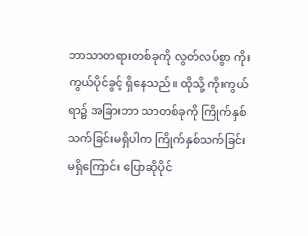ဘာသာတရားတစ်ခုကို လွတ်လပ်စွာ ကိုးကွယ်ပိုင်ခွင့် ရှိနေသည်။ ထိုသို့ ကိုးကွယ်ရာ၌ အခြားဘာ သာတစ်ခုကို ကြိုက်နှစ်သက်ခြင်းမရှိပါက ကြိုက်နှစ်သက်ခြင်းမရှိကြောင်း ပြောဆိုပိုင်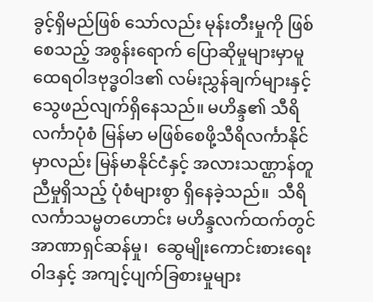ခွင့်ရှိမည်ဖြစ် သော်လည်း မုန်းတီးမှုကို ဖြစ်စေသည့် အစွန်းရောက် ပြောဆိုမှုများမှာမူ ထေရဝါဒဗုဒ္ဓဝါဒ၏ လမ်းညွှန်ချက်များနှင့် သွေဖည်လျက်ရှိနေသည်။ မဟိန္ဒ၏ သီရိလင်္ကာပုံစံ မြန်မာ မဖြစ်စေဖို့သီရိလင်္ကာနိုင်မှာလည်း မြန်မာနိုင်ငံနှင့် အလားသဏ္ဌာန်တူညီမှုရှိသည့် ပုံစံများစွာ ရှိနေခဲ့သည်။  သီရိလင်္ကာသမ္မတဟောင်း မဟိန္ဒလက်ထက်တွင် အာဏာရှင်ဆန်မှု၊  ဆွေမျိုးကောင်းစားရေးဝါဒနှင့် အကျင့်ပျက်ခြစားမှုများ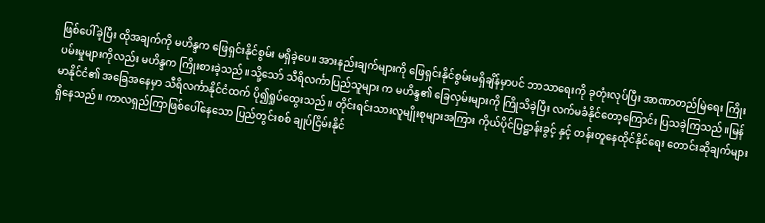ဖြစ်ပေါ်ခဲ့ပြီး ထိုအချက်ကို မဟိန္ဒက ဖြေရှင်းနိုင်စွမ်း မရှိခဲ့ပေ။ အားနည်းချက်များကို ဖြေရှင်းနိုင်စွမ်းမရှိချိန်မှာပင် ဘာသာရေးကို ခုတုံးလုပ်ပြီး အာဏာတည်မြဲရေး ကြိုးပမ်းမှုများကိုလည်း မဟိန္ဒက ကြိုးစားခဲ့သည်။သို့သော် သီရိလင်္ကာပြည်သူများ က မဟိန္ဒ၏ ခြေလှမ်းများကို ကြိုသိခဲ့ပြီး လက်မခံနိုင်တော့ကြောင်း ပြသခဲ့ကြသည်။မြန်မာနိုင်ငံ၏ အခြေအနေမှာ သီရိလင်္ကာနိုင်ငံထက် ပို၍ရှုပ်ထွေးသည်။ တိုင်းရင်းသားလူမျိုးစုများအကြား ကိုယ်ပိုင်ပြဋ္ဌာန်းခွင့် နှင့် တန်းတူနေထိုင်နိုင်ရေး တောင်းဆိုချက်များရှိနေသည်။ ကာလရှည်ကြာဖြစ်ပေါ်နေသော ပြည်တွင်းစစ် ချုပ်ငြိမ်းနိုင်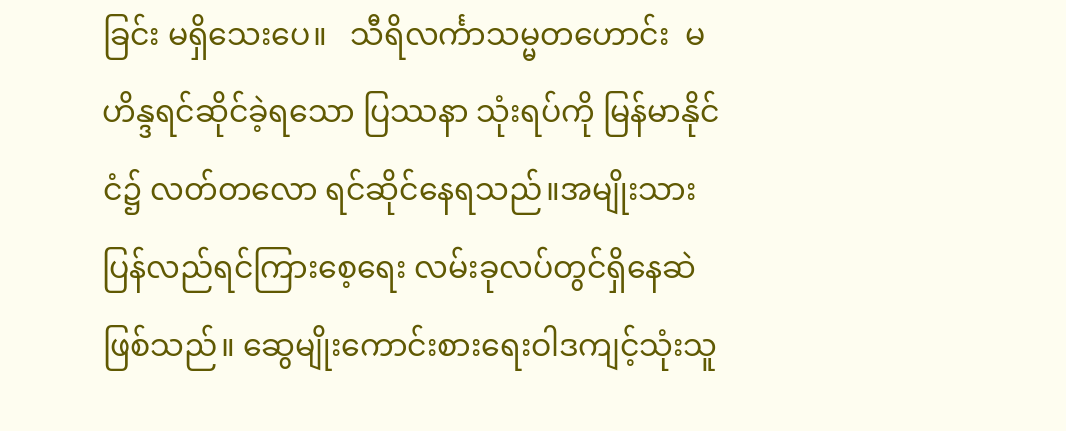ခြင်း မရှိသေးပေ။   သီရိလင်္ကာသမ္မတဟောင်း  မဟိန္ဒရင်ဆိုင်ခဲ့ရသော ပြဿနာ သုံးရပ်ကို မြန်မာနိုင်ငံ၌ လတ်တလော ရင်ဆိုင်နေရသည်။အမျိုးသားပြန်လည်ရင်ကြားစေ့ရေး လမ်းခုလပ်တွင်ရှိနေဆဲဖြစ်သည်။ ဆွေမျိုးကောင်းစားရေးဝါဒကျင့်သုံးသူ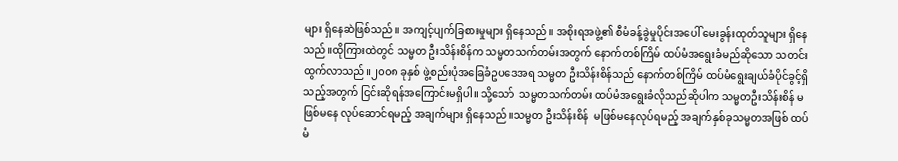များ ရှိနေဆဲဖြစ်သည်။ အကျင့်ပျက်ခြစားမှုများ ရှိနေသည်။ အစိုးရအဖွဲ့၏ စီမံခန့်ခွဲမှုပိုင်းအပေါ် မေးခွန်းထုတ်သူများ ရှိနေသည်။ထိုကြားထဲတွင် သမ္မတ ဦးသိန်းစိန်က သမ္မတသက်တမ်းအတွက် နောက်တစ်ကြိမ် ထပ်မံအရွေးခံမည်ဆိုသော သတင်းထွက်လာသည်။၂၀၀၈ ခုနှစ် ဖွဲ့စည်းပုံအခြေခံဥပဒေအရ သမ္မတ ဦးသိန်းစိန်သည် နောက်တစ်ကြိမ် ထပ်မံရွေးချယ်ခံပိုင်ခွင့်ရှိသည့်အတွက် ငြင်းဆိုရန်အကြောင်းမရှိပါ။ သို့သော်  သမ္မတသက်တမ်း ထပ်မံအရွေးခံလိုသည်ဆိုပါက သမ္မတဦးသိန်းစိန် မဖြစ်မနေ လုပ်ဆောင်ရမည့် အချက်များ ရှိနေသည်။သမ္မတ ဦးသိန်းစိန်  မဖြစ်မနေလုပ်ရမည့် အချက်နှစ်ခုသမ္မတအဖြစ် ထပ်မံ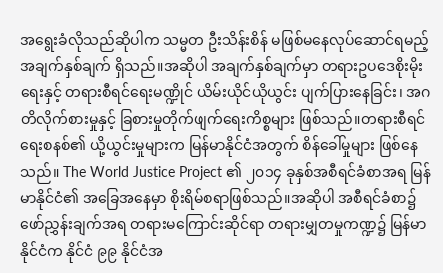အရွေးခံလိုသည်ဆိုပါက သမ္မတ ဦးသိန်းစိန် မဖြစ်မနေလုပ်ဆောင်ရမည့် အချက်နှစ်ချက် ရှိသည်။အဆိုပါ အချက်နှစ်ချက်မှာ တရားဥပဒေစိုးမိုးရေးနှင့် တရားစီရင်ရေးမဏ္ဍိုင် ယိမ်းယိုင်ယိုယွင်း ပျက်ပြားနေခြင်း၊ အဂတိလိုက်စားမှုနှင့် ခြစားမှုတိုက်ဖျက်ရေးကိစ္စများ ဖြစ်သည်။တရားစီရင်ရေးစနစ်၏ ယို့ယွင်းမှုများက မြန်မာနိုင်ငံအတွက် စိန်ခေါ်မှုများ ဖြစ်နေသည်။ The World Justice Project ၏ ၂၀၁၄ ခုနှစ်အစီရင်ခံစာအရ မြန်မာနိုင်ငံ၏ အခြေအနေမှာ စိုးရိမ်စရာဖြစ်သည်။အဆိုပါ အစီရင်ခံစာ၌ ဖော်ညွှန်းချက်အရ တရားမကြောင်းဆိုင်ရာ တရားမျှတမှုကဏ္ဍ၌ မြန်မာနိုင်ငံက နိုင်ငံ ၉၉ နိုင်ငံအ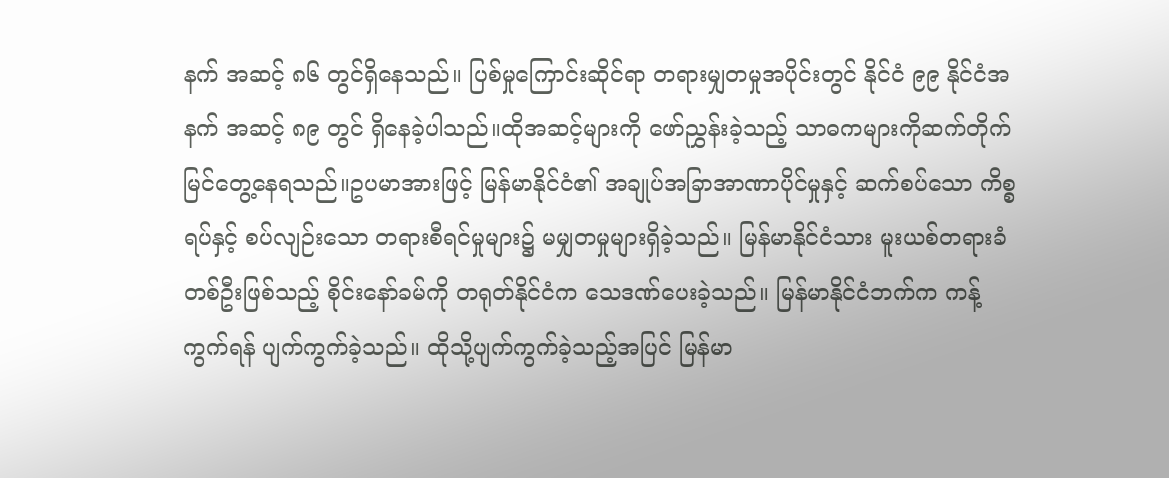နက် အဆင့် ၈၆ တွင်ရှိနေသည်။ ပြစ်မှုကြောင်းဆိုင်ရာ တရားမျှတမှုအပိုင်းတွင် နိုင်ငံ ၉၉ နိုင်ငံအနက် အဆင့် ၈၉ တွင် ရှိနေခဲ့ပါသည်။ထိုအဆင့်များကို ဖော်ညွှန်းခဲ့သည့် သာဓကများကိုဆက်တိုက် မြင်တွေ့နေရသည်။ဥပမာအားဖြင့် မြန်မာနိုင်ငံ၏ အချုပ်အခြာအာဏာပိုင်မှုနှင့် ဆက်စပ်သော ကိစ္စရပ်နှင့် စပ်လျဉ်းသော တရားစီရင်မှုများ၌ မမျှတမှုများရှိခဲ့သည်။ မြန်မာနိုင်ငံသား မူးယစ်တရားခံတစ်ဦးဖြစ်သည့် စိုင်းနော်ခမ်ကို တရုတ်နိုင်ငံက သေဒဏ်ပေးခဲ့သည်။ မြန်မာနိုင်ငံဘက်က ကန့်ကွက်ရန် ပျက်ကွက်ခဲ့သည်။ ထိုသို့ပျက်ကွက်ခဲ့သည့်အပြင် မြန်မာ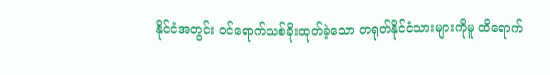နိုင်ငံအတွင်း ဝင်ရောက်သစ်ခိုးထုတ်ခဲ့သော တရုတ်နိုင်ငံသားများကိုမူ ထိရောက်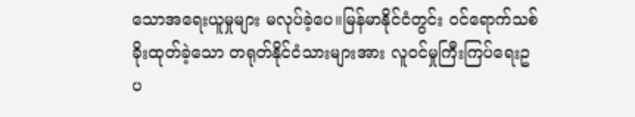သောအရေးယူမှုများ မလုပ်ခဲ့ပေ။မြန်မာနိုင်ငံတွင်း ဝင်ရောက်သစ်ခိုးထုတ်ခဲ့သော တရုတ်နိုင်ငံသားများအား လူဝင်မှုကြီးကြပ်ရေးဥပ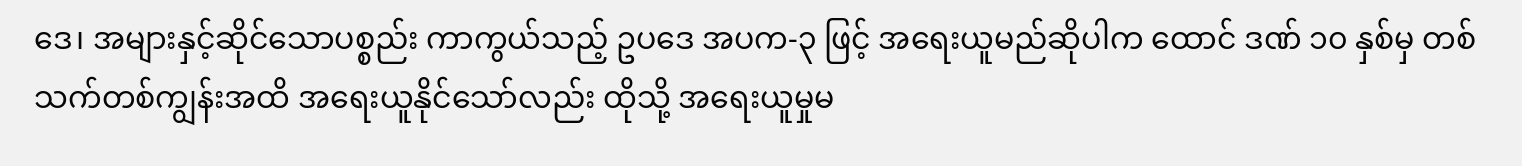ဒေ၊ အများနှင့်ဆိုင်သောပစ္စည်း ကာကွယ်သည့် ဥပဒေ အပက-၃ ဖြင့် အရေးယူမည်ဆိုပါက ထောင် ဒဏ် ၁၀ နှစ်မှ တစ်သက်တစ်ကျွန်းအထိ အရေးယူနိုင်သော်လည်း ထိုသို့ အရေးယူမှုမ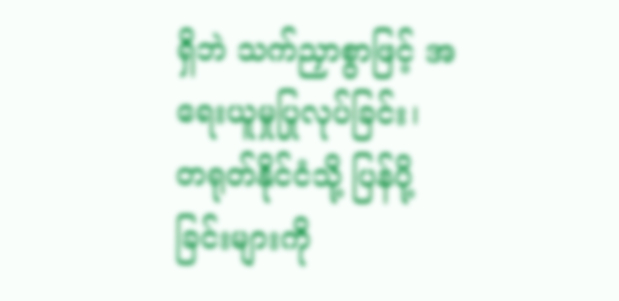ရှိဘဲ သက်ညှာစွာဖြင့် အရေးယူမှုပြုလုပ်ခြင်း၊ တရုတ်နိုင်ငံသို့ ပြန်ပို့ခြင်းများကို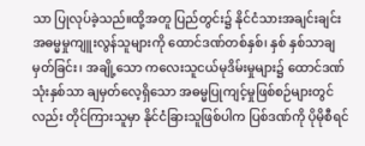သာ ပြုလုပ်ခဲ့သည်။ထို့အတူ ပြည်တွင်း၌ နိုင်ငံသားအချင်းချင်း အဓမ္မမှုကျူးလွန်သူများကို ထောင်ဒဏ်တစ်နှစ်၊ နှစ် နှစ်သာချမှတ်ခြင်း၊ အချို့သော ကလေးသူငယ်မုဒိမ်းမှုများ၌ ထောင်ဒဏ်သုံးနှစ်သာ ချမှတ်လေ့ရှိသော အဓမ္မပြုကျင့်မှုဖြစ်စဉ်များတွင်လည်း တိုင်ကြားသူမှာ နိုင်ငံခြားသူဖြစ်ပါက ပြစ်ဒဏ်ကို ပိုမိုစီရင်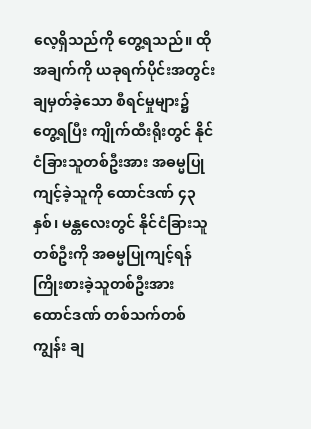လေ့ရှိသည်ကို တွေ့ရသည်။ ထိုအချက်ကို ယခုရက်ပိုင်းအတွင်း ချမှတ်ခဲ့သော စီရင်မှုများ၌ တွေ့ရပြီး ကျိုက်ထီးရိုးတွင် နိုင်ငံခြားသူတစ်ဦးအား အဓမ္မပြုကျင့်ခဲ့သူကို ထောင်ဒဏ် ၄၃ နှစ်၊ မန္တလေးတွင် နိုင်ငံခြားသူတစ်ဦးကို အဓမ္မပြုကျင့်ရန် ကြိုးစားခဲ့သူတစ်ဦးအား ထောင်ဒဏ် တစ်သက်တစ်ကျွန်း ချ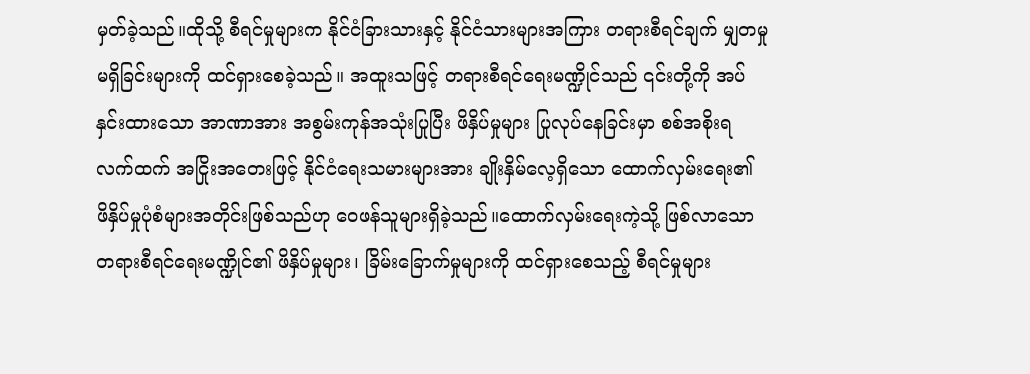မှတ်ခဲ့သည်။ထိုသို့ စီရင်မှုများက နိုင်ငံခြားသားနှင့် နိုင်ငံသားများအကြား တရားစီရင်ချက် မျှတမှုမရှိခြင်းများကို ထင်ရှားစေခဲ့သည်။ အထူးသဖြင့် တရားစီရင်ရေးမဏ္ဍိုင်သည် ၎င်းတို့ကို အပ်နှင်းထားသော အာဏာအား အစွမ်းကုန်အသုံးပြုပြီး ဖိနှိပ်မှုများ ပြုလုပ်နေခြင်းမှာ စစ်အစိုးရလက်ထက် အငြိုးအတေးဖြင့် နိုင်ငံရေးသမားများအား ချိုးနှိမ်လေ့ရှိသော ထောက်လှမ်းရေး၏  ဖိနှိပ်မှုပုံစံများအတိုင်းဖြစ်သည်ဟု ဝေဖန်သူများရှိခဲ့သည်။ထောက်လှမ်းရေးကဲ့သို့ ဖြစ်လာသော တရားစီရင်ရေးမဏ္ဍိုင်၏ ဖိနှိပ်မှုများ၊ ခြိမ်းခြောက်မှုများကို ထင်ရှားစေသည့် စီရင်မှုများ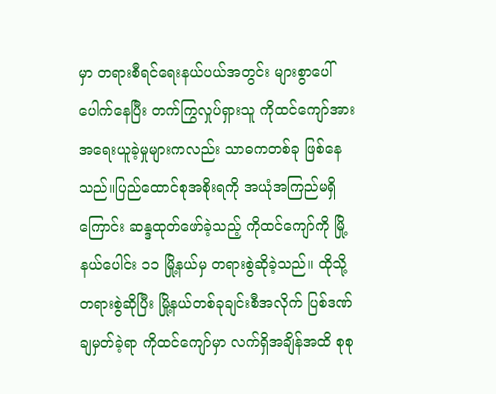မှာ တရားစီရင်ရေးနယ်ပယ်အတွင်း များစွာပေါ်ပေါက်နေပြီး တက်ကြွလှုပ်ရှားသူ ကိုထင်ကျော်အား အရေးယူခဲ့မှုများကလည်း သာဓကတစ်ခု ဖြစ်နေသည်။ပြည်ထောင်စုအစိုးရကို အယုံအကြည်မရှိကြောင်း ဆန္ဒထုတ်ဖော်ခဲ့သည့် ကိုထင်ကျော်ကို မြို့နယ်ပေါင်း ၁၁ မြို့နယ်မှ တရားစွဲဆိုခဲ့သည်။ ထိုသို့ တရားစွဲဆိုပြီး မြို့နယ်တစ်ခုချင်းစီအလိုက် ပြစ်ဒဏ်ချမှတ်ခဲ့ရာ ကိုထင်ကျော်မှာ လက်ရှိအချိန်အထိ စုစု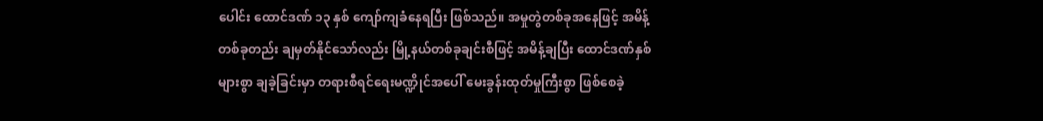ပေါင်း ထောင်ဒဏ် ၁၃ နှစ် ကျော်ကျခံနေရပြီး ဖြစ်သည်။ အမှုတွဲတစ်ခုအနေဖြင့် အမိန့်တစ်ခုတည်း ချမှတ်နိုင်သော်လည်း မြို့နယ်တစ်ခုချင်းစီဖြင့် အမိန့်ချပြီး ထောင်ဒဏ်နှစ်များစွာ ချခဲ့ခြင်းမှာ တရားစီရင်ရေးမဏ္ဍိုင်အပေါ် မေးခွန်းထုတ်မှုကြီးစွာ ဖြစ်စေခဲ့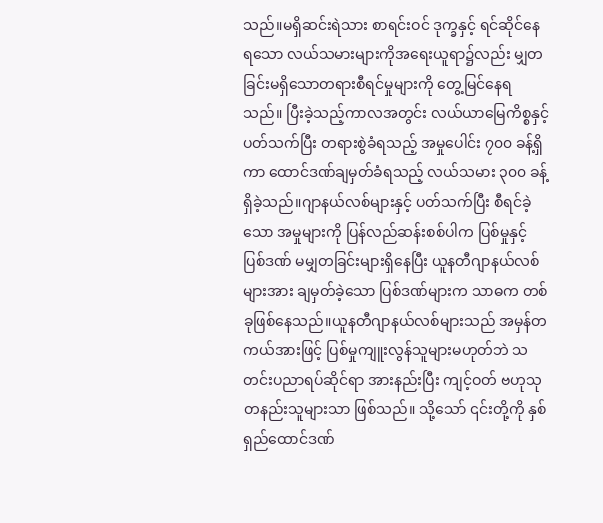သည်။မရှိဆင်းရဲသား စာရင်းဝင် ဒုက္ခနှင့် ရင်ဆိုင်နေရသော လယ်သမားများကိုအရေးယူရာ၌လည်း မျှတခြင်းမရှိသောတရားစီရင်မှုများကို တွေ့မြင်နေရသည်။ ပြီးခဲ့သည့်ကာလအတွင်း လယ်ယာမြေကိစ္စနှင့် ပတ်သက်ပြီး တရားစွဲခံရသည့် အမှုပေါင်း ၇၀၀ ခန့်ရှိကာ ထောင်ဒဏ်ချမှတ်ခံရသည့် လယ်သမား ၃၀၀ ခန့်ရှိခဲ့သည်။ဂျာနယ်လစ်များနှင့် ပတ်သက်ပြီး စီရင်ခဲ့သော အမှုများကို ပြန်လည်ဆန်းစစ်ပါက ပြစ်မှုနှင့် ပြစ်ဒဏ် မမျှတခြင်းများရှိနေပြီး ယူနတီဂျာနယ်လစ်များအား ချမှတ်ခဲ့သော ပြစ်ဒဏ်များက သာဓက တစ်ခုဖြစ်နေသည်။ယူနတီဂျာနယ်လစ်များသည် အမှန်တကယ်အားဖြင့် ပြစ်မှုကျူးလွန်သူများမဟုတ်ဘဲ သတင်းပညာရပ်ဆိုင်ရာ အားနည်းပြီး ကျင့်ဝတ် ဗဟုသုတနည်းသူများသာ ဖြစ်သည်။ သို့သော် ၎င်းတို့ကို နှစ်ရှည်ထောင်ဒဏ်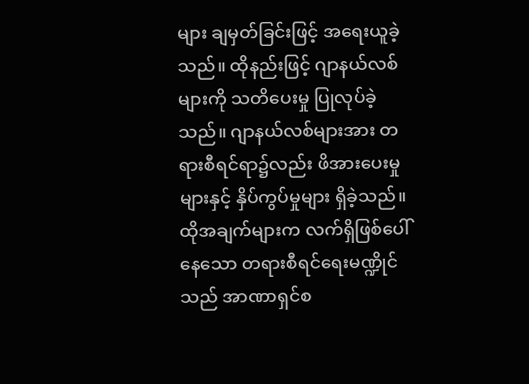များ ချမှတ်ခြင်းဖြင့် အရေးယူခဲ့သည်။ ထိုနည်းဖြင့် ဂျာနယ်လစ်များကို သတိပေးမှု ပြုလုပ်ခဲ့သည်။ ဂျာနယ်လစ်များအား တရားစီရင်ရာ၌လည်း ဖိအားပေးမှုများနှင့် နှိပ်ကွပ်မှုများ ရှိခဲ့သည်။ထိုအချက်များက လက်ရှိဖြစ်ပေါ်နေသော တရားစီရင်ရေးမဏ္ဍိုင်သည် အာဏာရှင်စ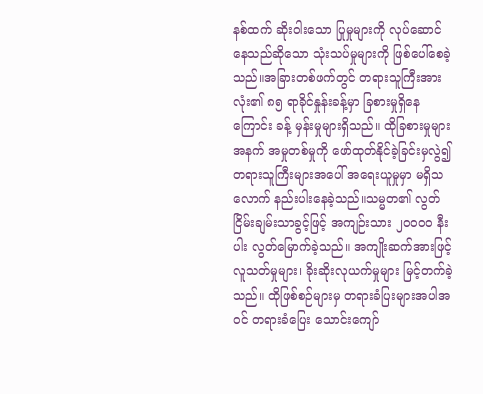နစ်ထက် ဆိုးဝါးသော ပြုမှုများကို လုပ်ဆောင်နေသည်ဆိုသော သုံးသပ်မှုများကို ဖြစ်ပေါ်စေခဲ့သည်။အခြားတစ်ဖက်တွင် တရားသူကြီးအားလုံး၏ ၈၅ ရာခိုင်နှုန်းခန့်မှာ ခြစားမှုရှိနေကြောင်း ခန့် မှန်းမှုများရှိသည်။ ထိုခြစားမှုများအနက် အမှုတစ်မှုကို ဖော်ထုတ်နိုင်ခဲ့ခြင်းမှလွဲ၍ တရားသူကြီးများအပေါ် အရေးယူမှုမှာ မရှိသလောက် နည်းပါးနေခဲ့သည်။သမ္မတ၏ လွတ်ငြိမ်းချမ်းသာခွင့်ဖြင့် အကျဉ်းသား ၂၀၀၀၀ နီးပါး လွတ်မြောက်ခဲ့သည်။ အကျိုးဆက်အားဖြင့် လူသတ်မှုများ၊ ခိုးဆိုးလုယက်မှုများ မြင့်တက်ခဲ့သည်။ ထိုဖြစ်စဉ်များမှ တရားခံပြးများအပါအဝင် တရားခံပြေး သောင်းကျော်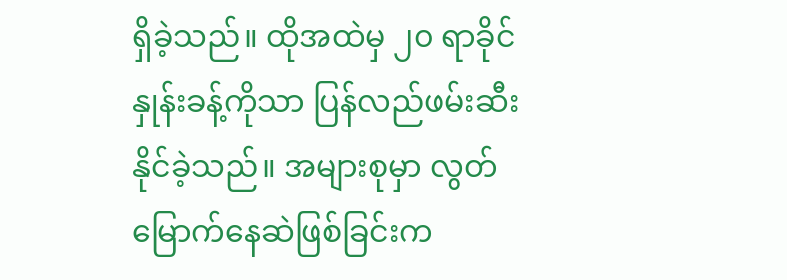ရှိခဲ့သည်။ ထိုအထဲမှ ၂၀ ရာခိုင်နှုန်းခန့်ကိုသာ ပြန်လည်ဖမ်းဆီးနိုင်ခဲ့သည်။ အများစုမှာ လွတ်မြောက်နေဆဲဖြစ်ခြင်းက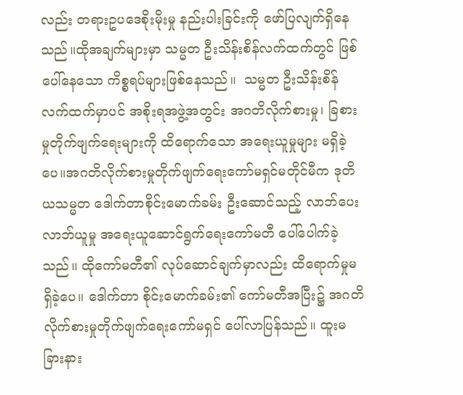လည်း တရားဥပဒေစိုးမိုးမှု နည်းပါးခြင်းကို ဖော်ပြလျက်ရှိနေသည်။ထိုအချက်များမှာ သမ္မတ ဦးသိန်းစိန်လက်ထက်တွင် ဖြစ်ပေါ်နေသော ကိစ္စရပ်များဖြစ်နေသည်။  သမ္မတ ဦးသိန်းစိန်လက်ထက်မှာပင် အစိုးရအဖွဲ့အတွင်း အဂတိလိုက်စားမှု၊ ခြစားမှုတိုက်ဖျက်ရေးများကို ထိရောက်သော အရေးယူမှုများ မရှိခဲ့ပေ။အဂတိလိုက်စားမှုတိုက်ဖျက်ရေးကော်မရှင်မတိုင်မီက ဒုတိယသမ္မတ ဒေါက်တာစိုင်းမောက်ခမ်း ဦးဆောင်သည့် လာဘ်ပေးလာဘ်ယူမှု အရေးယူဆောင်ရွက်ရေးကော်မတီ ပေါ်ပေါက်ခဲ့သည်။ ထိုကော်မတီ၏ လုပ်ဆောင်ချက်မှာလည်း ထိရောက်မှုမရှိခဲ့ပေ။ ဒေါက်တာ စိုင်းမောက်ခမ်း၏ ကော်မတီအပြီး၌ အဂတိလိုက်စားမှုတိုက်ဖျက်ရေးကော်မရှင် ပေါ်လာပြန်သည်။ ထူးမခြားနား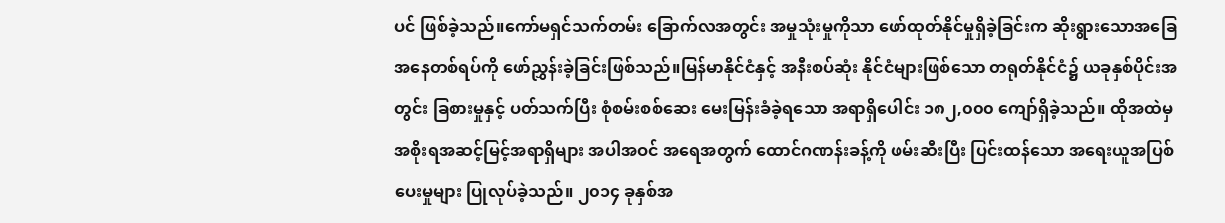ပင် ဖြစ်ခဲ့သည်။ကော်မရှင်သက်တမ်း ခြောက်လအတွင်း အမှုသုံးမှုကိုသာ ဖော်ထုတ်နိုင်မှုရှိခဲ့ခြင်းက ဆိုးရွားသောအခြေအနေတစ်ရပ်ကို ဖော်ညွှန်းခဲ့ခြင်းဖြစ်သည်။မြန်မာနိုင်ငံနှင့် အနီးစပ်ဆုံး နိုင်ငံများဖြစ်သော တရုတ်နိုင်ငံ၌ ယခုနှစ်ပိုင်းအတွင်း ခြစားမှုနှင့် ပတ်သက်ပြီး စုံစမ်းစစ်ဆေး မေးမြန်းခံခဲ့ရသော အရာရှိပေါင်း ၁၈၂,၀၀၀ ကျော်ရှိခဲ့သည်။ ထိုအထဲမှ အစိုးရအဆင့်မြင့်အရာရှိများ အပါအဝင် အရေအတွက် ထောင်ဂဏန်းခန့်ကို ဖမ်းဆီးပြီး ပြင်းထန်သော အရေးယူအပြစ်ပေးမှုများ ပြုလုပ်ခဲ့သည်။ ၂၀၁၄ ခုနှစ်အ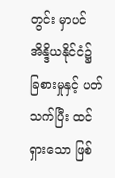တွင်း မှာပင် အိန္ဒိယနိုင်ငံ၌ ခြစားမှုနှင့် ပတ်သက်ပြီး ထင်ရှားသော ဖြစ်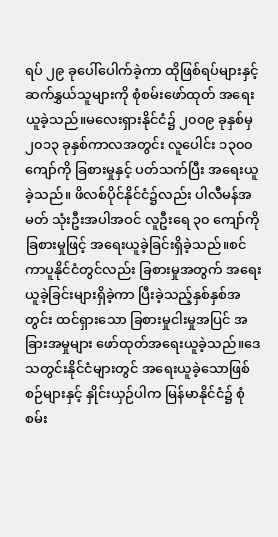ရပ် ၂၉ ခုပေါ်ပေါက်ခဲ့ကာ ထိုဖြစ်ရပ်များနှင့် ဆက်နွှယ်သူများကို စုံစမ်းဖော်ထုတ် အရေးယူခဲ့သည်။မလေးရှားနိုင်ငံ၌ ၂၀၀၉ ခုနှစ်မှ ၂၀၁၃ ခုနှစ်ကာလအတွင်း လူပေါင်း ၁၃၀၀ ကျော်ကို ခြစားမှုနှင့် ပတ်သက်ပြီး အရေးယူခဲ့သည်။ ဖိလစ်ပိုင်နိုင်ငံ၌လည်း ပါလီမန်အမတ် သုံးဦးအပါအဝင် လူဦးရေ ၃၀ ကျော်ကို ခြစားမှုဖြင့် အရေးယူခဲ့ခြင်းရှိခဲ့သည်။စင်ကာပူနိုင်ငံတွင်လည်း ခြစားမှုအတွက် အရေးယူခဲ့ခြင်းများရှိခဲ့ကာ ပြီးခဲ့သည့်နှစ်နှစ်အတွင်း ထင်ရှားသော ခြစားမှုငါးမှုအပြင် အခြားအမှုများ ဖော်ထုတ်အရေးယူခဲ့သည်။ဒေသတွင်းနိုင်ငံများတွင် အရေးယူခဲ့သောဖြစ်စဉ်များနှင့် နှိုင်းယှဉ်ပါက မြန်မာနိုင်ငံ၌ စုံစမ်း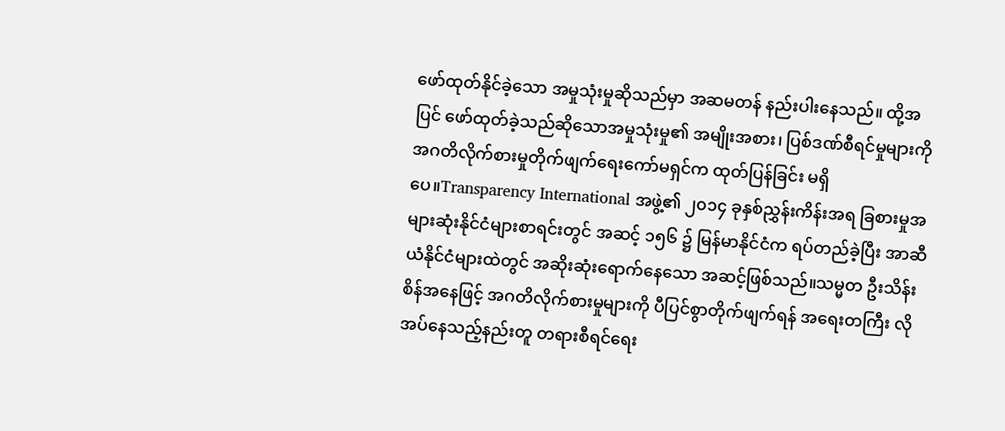ဖော်ထုတ်နိုင်ခဲ့သော အမှုသုံးမှုဆိုသည်မှာ အဆမတန် နည်းပါးနေသည်။ ထို့အပြင် ဖော်ထုတ်ခဲ့သည်ဆိုသောအမှုသုံးမှု၏ အမျိုးအစား၊ ပြစ်ဒဏ်စီရင်မှုများကို အဂတိလိုက်စားမှုတိုက်ဖျက်ရေးကော်မရှင်က ထုတ်ပြန်ခြင်း မရှိပေ။Transparency International အဖွဲ့၏ ၂၀၁၄ ခုနှစ်ညွှန်းကိန်းအရ ခြစားမှုအများဆုံးနိုင်ငံများစာရင်းတွင် အဆင့် ၁၅၆ ၌ မြန်မာနိုင်ငံက ရပ်တည်ခဲ့ပြီး အာဆီယံနိုင်ငံများထဲတွင် အဆိုးဆုံးရောက်နေသော အဆင့်ဖြစ်သည်။သမ္မတ ဦးသိန်းစိန်အနေဖြင့် အဂတိလိုက်စားမှုများကို ပီပြင်စွာတိုက်ဖျက်ရန် အရေးတကြီး လိုအပ်နေသည့်နည်းတူ တရားစီရင်ရေး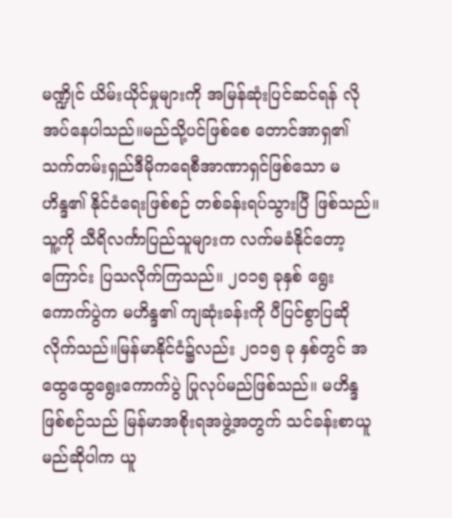မဏ္ဍိုင် ယိမ်းယိုင်မှုများကို အမြန်ဆုံးပြင်ဆင်ရန် လိုအပ်နေပါသည်။မည်သို့ပင်ဖြစ်စေ တောင်အာရှ၏ သက်တမ်းရှည်ဒီမိုကရေစီအာဏာရှင်ဖြစ်သော မဟိန္ဒ၏ နိုင်ငံရေးဖြစ်စဉ် တစ်ခန်းရပ်သွားပြီ ဖြစ်သည်။ သူ့ကို သီရိလင်္ကာပြည်သူများက လက်မခံနိုင်တော့ကြောင်း ပြသလိုက်ကြသည်။ ၂၀၁၅ ခုနှစ် ရွေးကောက်ပွဲက မဟိန္ဒ၏ ကျဆုံးခန်းကို ပီပြင်စွာပြဆိုလိုက်သည်။မြန်မာနိုင်ငံ၌လည်း ၂၀၁၅ ခု နှစ်တွင် အထွေထွေရွေးကောက်ပွဲ ပြုလုပ်မည်ဖြစ်သည်။ မဟိန္ဒ ဖြစ်စဉ်သည် မြန်မာအစိုးရအဖွဲ့အတွက် သင်ခန်းစာယူမည်ဆိုပါက ယူ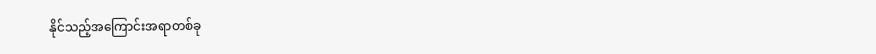နိုင်သည့်အကြောင်းအရာတစ်ခု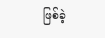ဖြစ်ခဲ့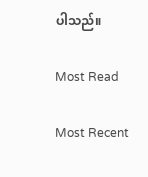ပါသည်။

Most Read

Most Recent